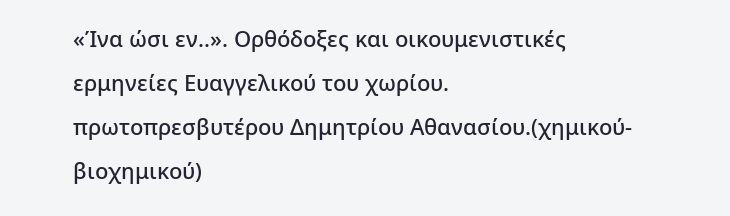«Ίνα ώσι εν..». Ορθόδοξες και οικουμενιστικές ερμηνείες Eυαγγελικού του χωρίου.
πρωτοπρεσβυτέρου Δημητρίου Αθανασίου.(χημικού-βιοχημικού)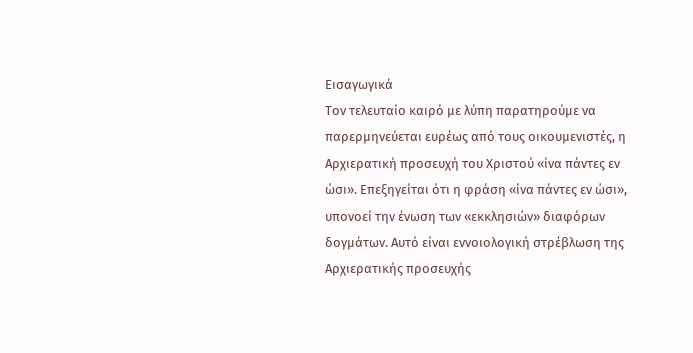Εισαγωγικά
Τον τελευταίο καιρό με λύπη παρατηρούμε να παρερμηνεύεται ευρέως από τους οικουμενιστές, η Αρχιερατική προσευχή του Χριστού «ίνα πάντες εν ώσι». Επεξηγείται ότι η φράση «ίνα πάντες εν ώσι», υπονοεί την ένωση των «εκκλησιών» διαφόρων δογμάτων. Αυτό είναι εννοιολογική στρέβλωση της Αρχιερατικής προσευχής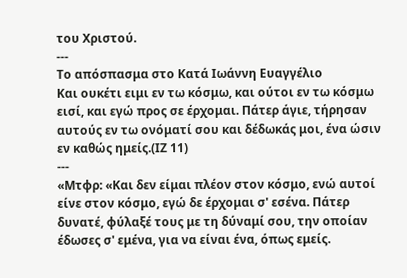του Χριστού.
---
Το απόσπασμα στο Κατά Ιωάννη Ευαγγέλιο
Και ουκέτι ειμι εν τω κόσμω, και ούτοι εν τω κόσμω εισί, και εγώ προς σε έρχομαι. Πάτερ άγιε, τήρησαν αυτούς εν τω ονόματί σου και δέδωκάς μοι, ένα ώσιν εν καθώς ημείς.(ΙΖ 11)
---
«Μτφρ: «Και δεν είμαι πλέον στον κόσμο, ενώ αυτοί είνε στον κόσμο, εγώ δε έρχομαι σ' εσένα. Πάτερ δυνατέ, φύλαξέ τους με τη δύναμί σου, την οποίαν έδωσες σ' εμένα, για να είναι ένα, όπως εμείς.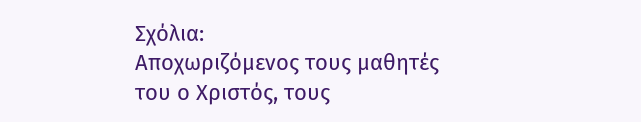Σχόλια:
Αποχωριζόμενος τους μαθητές του ο Χριστός, τους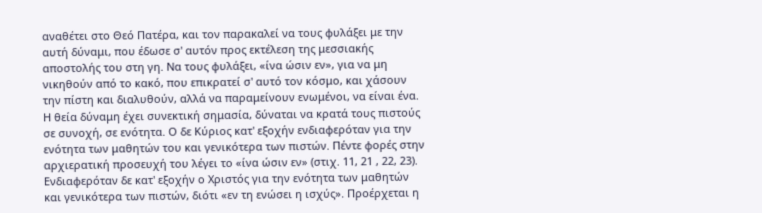αναθέτει στο Θεό Πατέρα, και τον παρακαλεί να τους φυλάξει με την αυτή δύναμι, που έδωσε σ' αυτόν προς εκτέλεση της μεσσιακής αποστολής του στη γη. Να τους φυλάξει, «ίνα ώσιν εν», για να μη νικηθούν από το κακό, που επικρατεί σ' αυτό τον κόσμο, και χάσουν την πίστη και διαλυθούν, αλλά να παραμείνουν ενωμένοι, να είναι ένα.
Η θεία δύναμη έχει συνεκτική σημασία, δύναται να κρατά τους πιστούς σε συνοχή, σε ενότητα. Ο δε Κύριος κατ' εξοχήν ενδιαφερόταν για την ενότητα των μαθητών του και γενικότερα των πιστών. Πέντε φορές στην αρχιερατική προσευχή του λέγει το «ίνα ώσιν εν» (στιχ. 11, 21 , 22, 23). Ενδιαφερόταν δε κατ' εξοχήν ο Χριστός για την ενότητα των μαθητών και γενικότερα των πιστών, διότι «εν τη ενώσει η ισχύς». Προέρχεται η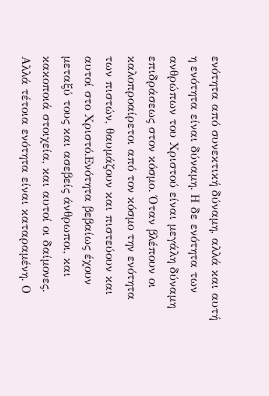ενότητα από συνεκτική δύναμη, αλλά και αυτή η ενότητα είναι δύναμη. Η δε ενότητα των ανθρώπων του Χριστού είναι μεγάλη δύναμη επιδράσεως στον κόσμο. Όταν βλέπουν οι καλοπροαίρετοι από τον κόσμο την ενότητα των πιστών, θαυμάζουν και πιστεύουν και αυτοί στο Χριστό.Ενότητα βεβαίως έχουν μεταξύ τους και ασεβείς άνθρωποι, και κακοποιά στοιχεία, και αυτοί οι δαίμονες. Αλλά τέτοια ενότητα είναι καταραμένη. Ο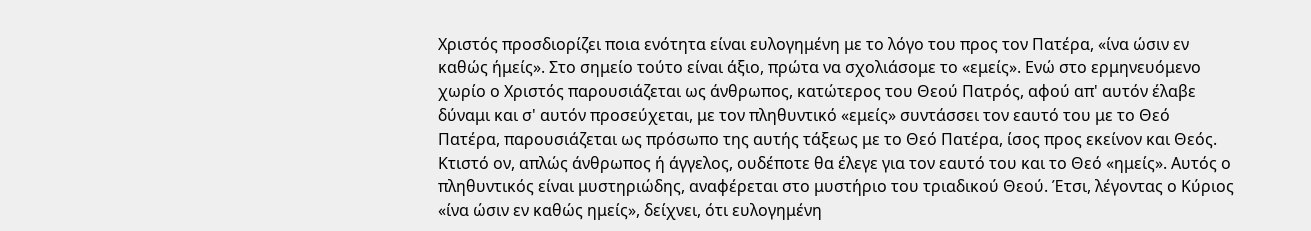Χριστός προσδιορίζει ποια ενότητα είναι ευλογημένη με το λόγο του προς τον Πατέρα, «ίνα ώσιν εν καθώς ήμείς». Στο σημείο τούτο είναι άξιο, πρώτα να σχολιάσομε το «εμείς». Ενώ στο ερμηνευόμενο χωρίο ο Χριστός παρουσιάζεται ως άνθρωπος, κατώτερος του Θεού Πατρός, αφού απ' αυτόν έλαβε δύναμι και σ' αυτόν προσεύχεται, με τον πληθυντικό «εμείς» συντάσσει τον εαυτό του με το Θεό Πατέρα, παρουσιάζεται ως πρόσωπο της αυτής τάξεως με το Θεό Πατέρα, ίσος προς εκείνον και Θεός. Κτιστό ον, απλώς άνθρωπος ή άγγελος, ουδέποτε θα έλεγε για τον εαυτό του και το Θεό «ημείς». Αυτός ο πληθυντικός είναι μυστηριώδης, αναφέρεται στο μυστήριο του τριαδικού Θεού. Έτσι, λέγοντας ο Κύριος «ίνα ώσιν εν καθώς ημείς», δείχνει, ότι ευλογημένη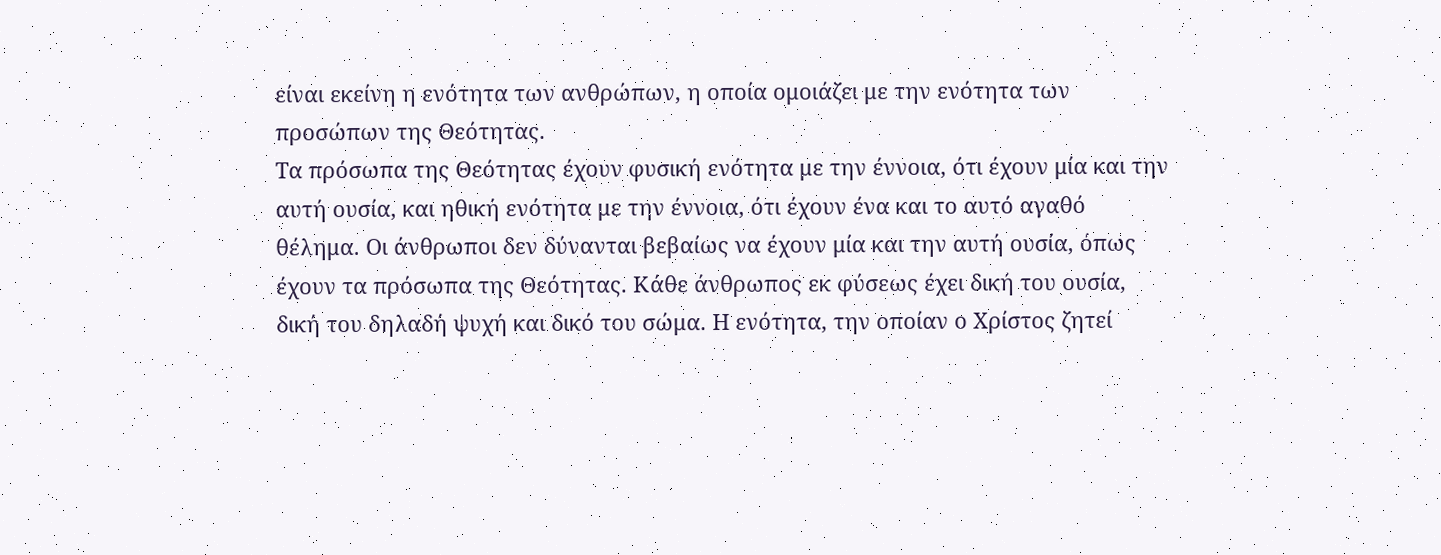είναι εκείνη η ενότητα των ανθρώπων, η οποία ομοιάζει με την ενότητα των προσώπων της Θεότητας.
Τα πρόσωπα της Θεότητας έχουν φυσική ενότητα με την έννοια, ότι έχουν μία και την αυτή ουσία, και ηθική ενότητα με την έννοια, ότι έχουν ένα και το αυτό αγαθό θέλημα. Οι άνθρωποι δεν δύνανται βεβαίως να έχουν μία και την αυτή ουσία, όπως έχουν τα πρόσωπα της Θεότητας. Κάθε άνθρωπος εκ φύσεως έχει δική του ουσία, δική του δηλαδή ψυχή και δικό του σώμα. Η ενότητα, την οποίαν ο Χρίστος ζητεί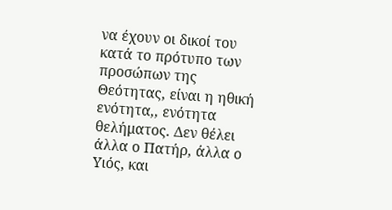να έχουν οι δικοί του κατά το πρότυπο των προσώπων της Θεότητας, είναι η ηθική ενότητα,, ενότητα θελήματος. Δεν θέλει άλλα ο Πατήρ, άλλα ο Υιός, και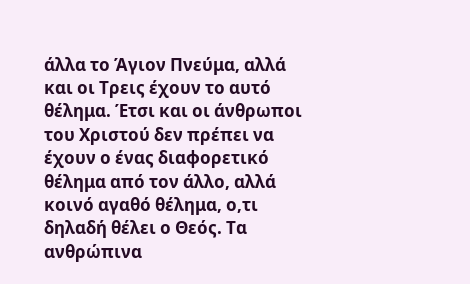άλλα το Άγιον Πνεύμα, αλλά και οι Τρεις έχουν το αυτό θέλημα. Έτσι και οι άνθρωποι του Χριστού δεν πρέπει να έχουν ο ένας διαφορετικό θέλημα από τον άλλο, αλλά κοινό αγαθό θέλημα, ο,τι δηλαδή θέλει ο Θεός. Τα ανθρώπινα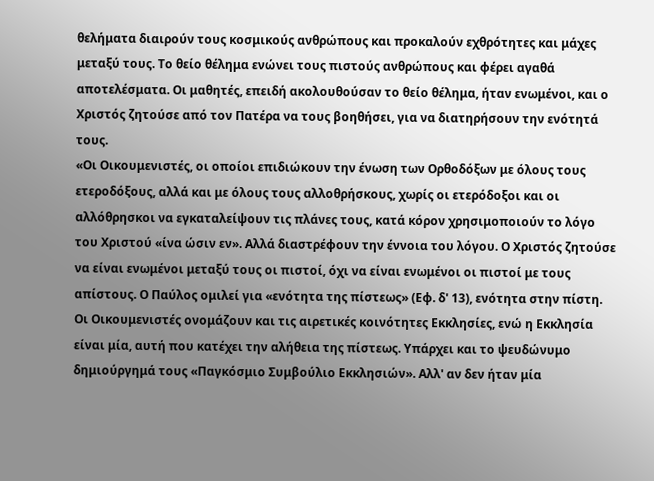θελήματα διαιρούν τους κοσμικούς ανθρώπους και προκαλούν εχθρότητες και μάχες μεταξύ τους. Το θείο θέλημα ενώνει τους πιστούς ανθρώπους και φέρει αγαθά αποτελέσματα. Οι μαθητές, επειδή ακολουθούσαν το θείο θέλημα, ήταν ενωμένοι, και ο Χριστός ζητούσε από τον Πατέρα να τους βοηθήσει, για να διατηρήσουν την ενότητά τους.
«Οι Οικουμενιστές, οι οποίοι επιδιώκουν την ένωση των Ορθοδόξων με όλους τους ετεροδόξους, αλλά και με όλους τους αλλοθρήσκους, χωρίς οι ετερόδοξοι και οι αλλόθρησκοι να εγκαταλείψουν τις πλάνες τους, κατά κόρον χρησιμοποιούν το λόγο του Χριστού «ίνα ώσιν εν». Αλλά διαστρέφουν την έννοια του λόγου. Ο Χριστός ζητούσε να είναι ενωμένοι μεταξύ τους οι πιστοί, όχι να είναι ενωμένοι οι πιστοί με τους απίστους. Ο Παύλος ομιλεί για «ενότητα της πίστεως» (Εφ. δ' 13), ενότητα στην πίστη. Οι Οικουμενιστές ονομάζουν και τις αιρετικές κοινότητες Εκκλησίες, ενώ η Εκκλησία είναι μία, αυτή που κατέχει την αλήθεια της πίστεως. Υπάρχει και το ψευδώνυμο δημιούργημά τους «Παγκόσμιο Συμβούλιο Εκκλησιών». Αλλ' αν δεν ήταν μία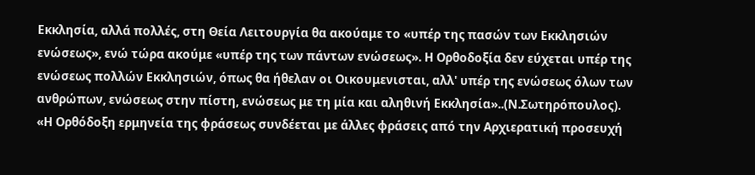Εκκλησία, αλλά πολλές, στη Θεία Λειτουργία θα ακούαμε το «υπέρ της πασών των Εκκλησιών ενώσεως», ενώ τώρα ακούμε «υπέρ της των πάντων ενώσεως». Η Ορθοδοξία δεν εύχεται υπέρ της ενώσεως πολλών Εκκλησιών, όπως θα ήθελαν οι Οικουμενισται, αλλ' υπέρ της ενώσεως όλων των ανθρώπων, ενώσεως στην πίστη, ενώσεως με τη μία και αληθινή Εκκλησία»..(Ν.Σωτηρόπουλος).
«Η Ορθόδοξη ερμηνεία της φράσεως συνδέεται με άλλες φράσεις από την Αρχιερατική προσευχή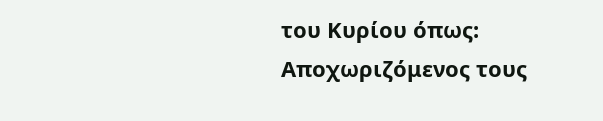του Κυρίου όπως:
Αποχωριζόμενος τους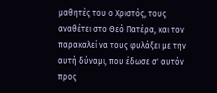μαθητές του ο Χριστός, τους αναθέτει στο Θεό Πατέρα, και τον παρακαλεί να τους φυλάξει με την αυτή δύναμι, που έδωσε σ' αυτόν προς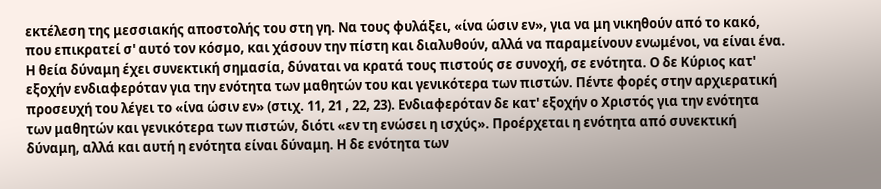εκτέλεση της μεσσιακής αποστολής του στη γη. Να τους φυλάξει, «ίνα ώσιν εν», για να μη νικηθούν από το κακό, που επικρατεί σ' αυτό τον κόσμο, και χάσουν την πίστη και διαλυθούν, αλλά να παραμείνουν ενωμένοι, να είναι ένα.
Η θεία δύναμη έχει συνεκτική σημασία, δύναται να κρατά τους πιστούς σε συνοχή, σε ενότητα. Ο δε Κύριος κατ' εξοχήν ενδιαφερόταν για την ενότητα των μαθητών του και γενικότερα των πιστών. Πέντε φορές στην αρχιερατική προσευχή του λέγει το «ίνα ώσιν εν» (στιχ. 11, 21 , 22, 23). Ενδιαφερόταν δε κατ' εξοχήν ο Χριστός για την ενότητα των μαθητών και γενικότερα των πιστών, διότι «εν τη ενώσει η ισχύς». Προέρχεται η ενότητα από συνεκτική δύναμη, αλλά και αυτή η ενότητα είναι δύναμη. Η δε ενότητα των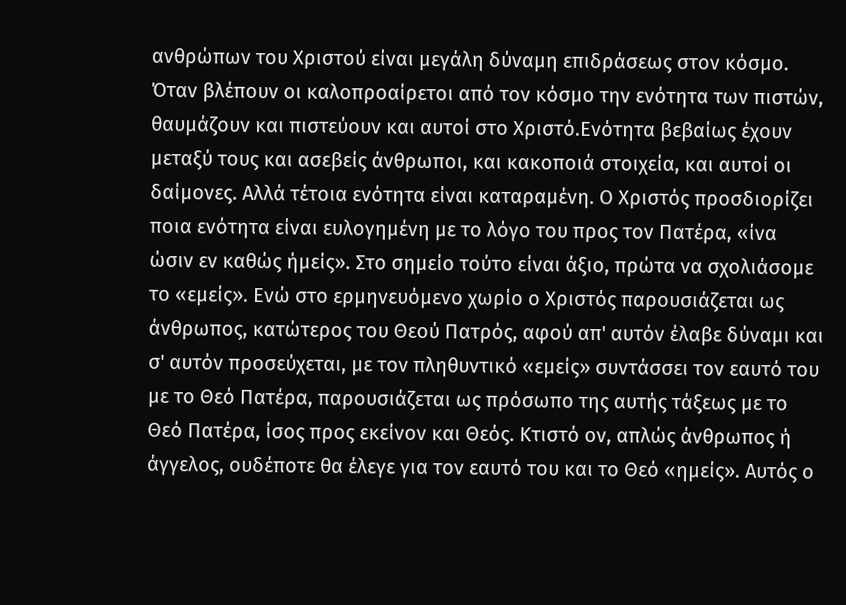ανθρώπων του Χριστού είναι μεγάλη δύναμη επιδράσεως στον κόσμο. Όταν βλέπουν οι καλοπροαίρετοι από τον κόσμο την ενότητα των πιστών, θαυμάζουν και πιστεύουν και αυτοί στο Χριστό.Ενότητα βεβαίως έχουν μεταξύ τους και ασεβείς άνθρωποι, και κακοποιά στοιχεία, και αυτοί οι δαίμονες. Αλλά τέτοια ενότητα είναι καταραμένη. Ο Χριστός προσδιορίζει ποια ενότητα είναι ευλογημένη με το λόγο του προς τον Πατέρα, «ίνα ώσιν εν καθώς ήμείς». Στο σημείο τούτο είναι άξιο, πρώτα να σχολιάσομε το «εμείς». Ενώ στο ερμηνευόμενο χωρίο ο Χριστός παρουσιάζεται ως άνθρωπος, κατώτερος του Θεού Πατρός, αφού απ' αυτόν έλαβε δύναμι και σ' αυτόν προσεύχεται, με τον πληθυντικό «εμείς» συντάσσει τον εαυτό του με το Θεό Πατέρα, παρουσιάζεται ως πρόσωπο της αυτής τάξεως με το Θεό Πατέρα, ίσος προς εκείνον και Θεός. Κτιστό ον, απλώς άνθρωπος ή άγγελος, ουδέποτε θα έλεγε για τον εαυτό του και το Θεό «ημείς». Αυτός ο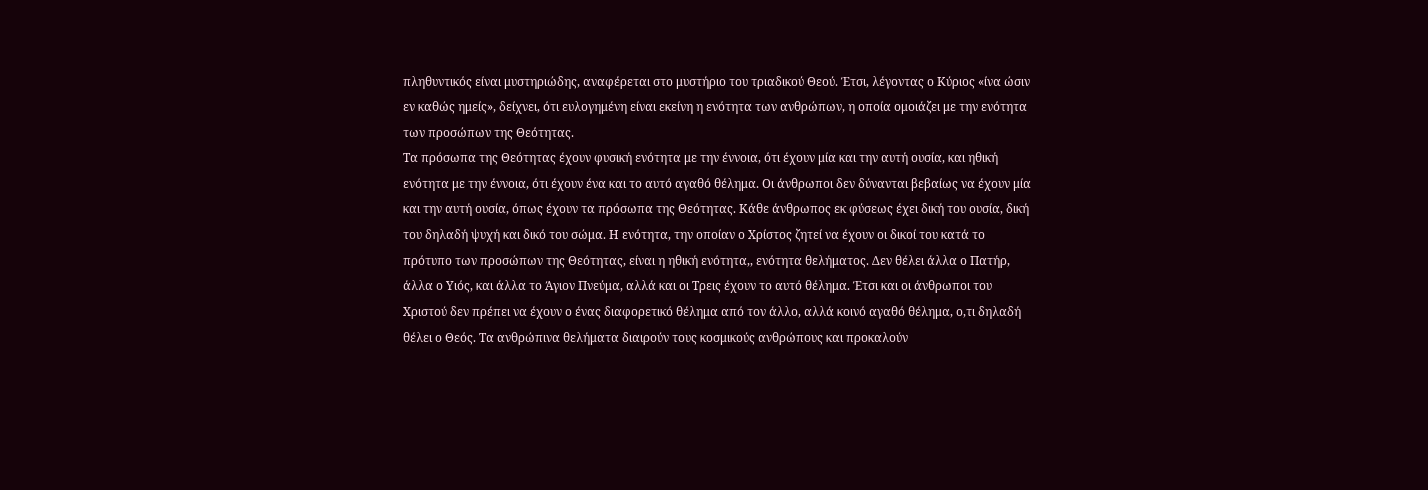πληθυντικός είναι μυστηριώδης, αναφέρεται στο μυστήριο του τριαδικού Θεού. Έτσι, λέγοντας ο Κύριος «ίνα ώσιν εν καθώς ημείς», δείχνει, ότι ευλογημένη είναι εκείνη η ενότητα των ανθρώπων, η οποία ομοιάζει με την ενότητα των προσώπων της Θεότητας.
Τα πρόσωπα της Θεότητας έχουν φυσική ενότητα με την έννοια, ότι έχουν μία και την αυτή ουσία, και ηθική ενότητα με την έννοια, ότι έχουν ένα και το αυτό αγαθό θέλημα. Οι άνθρωποι δεν δύνανται βεβαίως να έχουν μία και την αυτή ουσία, όπως έχουν τα πρόσωπα της Θεότητας. Κάθε άνθρωπος εκ φύσεως έχει δική του ουσία, δική του δηλαδή ψυχή και δικό του σώμα. Η ενότητα, την οποίαν ο Χρίστος ζητεί να έχουν οι δικοί του κατά το πρότυπο των προσώπων της Θεότητας, είναι η ηθική ενότητα,, ενότητα θελήματος. Δεν θέλει άλλα ο Πατήρ, άλλα ο Υιός, και άλλα το Άγιον Πνεύμα, αλλά και οι Τρεις έχουν το αυτό θέλημα. Έτσι και οι άνθρωποι του Χριστού δεν πρέπει να έχουν ο ένας διαφορετικό θέλημα από τον άλλο, αλλά κοινό αγαθό θέλημα, ο,τι δηλαδή θέλει ο Θεός. Τα ανθρώπινα θελήματα διαιρούν τους κοσμικούς ανθρώπους και προκαλούν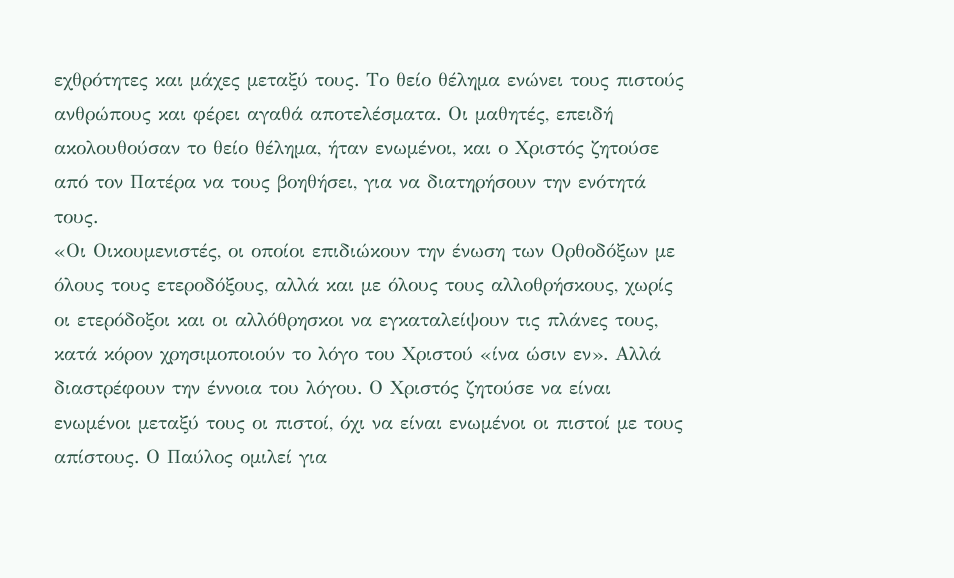εχθρότητες και μάχες μεταξύ τους. Το θείο θέλημα ενώνει τους πιστούς ανθρώπους και φέρει αγαθά αποτελέσματα. Οι μαθητές, επειδή ακολουθούσαν το θείο θέλημα, ήταν ενωμένοι, και ο Χριστός ζητούσε από τον Πατέρα να τους βοηθήσει, για να διατηρήσουν την ενότητά τους.
«Οι Οικουμενιστές, οι οποίοι επιδιώκουν την ένωση των Ορθοδόξων με όλους τους ετεροδόξους, αλλά και με όλους τους αλλοθρήσκους, χωρίς οι ετερόδοξοι και οι αλλόθρησκοι να εγκαταλείψουν τις πλάνες τους, κατά κόρον χρησιμοποιούν το λόγο του Χριστού «ίνα ώσιν εν». Αλλά διαστρέφουν την έννοια του λόγου. Ο Χριστός ζητούσε να είναι ενωμένοι μεταξύ τους οι πιστοί, όχι να είναι ενωμένοι οι πιστοί με τους απίστους. Ο Παύλος ομιλεί για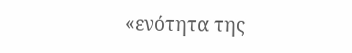«ενότητα της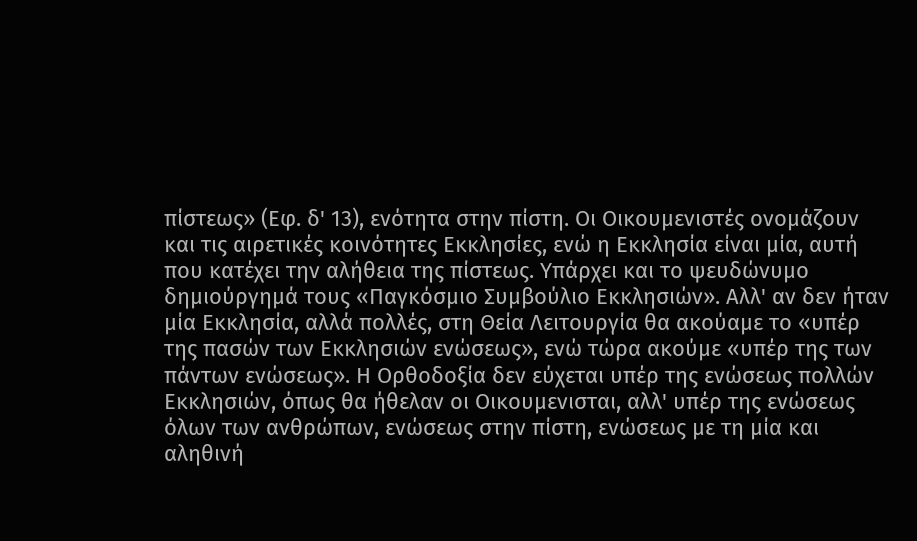πίστεως» (Εφ. δ' 13), ενότητα στην πίστη. Οι Οικουμενιστές ονομάζουν και τις αιρετικές κοινότητες Εκκλησίες, ενώ η Εκκλησία είναι μία, αυτή που κατέχει την αλήθεια της πίστεως. Υπάρχει και το ψευδώνυμο δημιούργημά τους «Παγκόσμιο Συμβούλιο Εκκλησιών». Αλλ' αν δεν ήταν μία Εκκλησία, αλλά πολλές, στη Θεία Λειτουργία θα ακούαμε το «υπέρ της πασών των Εκκλησιών ενώσεως», ενώ τώρα ακούμε «υπέρ της των πάντων ενώσεως». Η Ορθοδοξία δεν εύχεται υπέρ της ενώσεως πολλών Εκκλησιών, όπως θα ήθελαν οι Οικουμενισται, αλλ' υπέρ της ενώσεως όλων των ανθρώπων, ενώσεως στην πίστη, ενώσεως με τη μία και αληθινή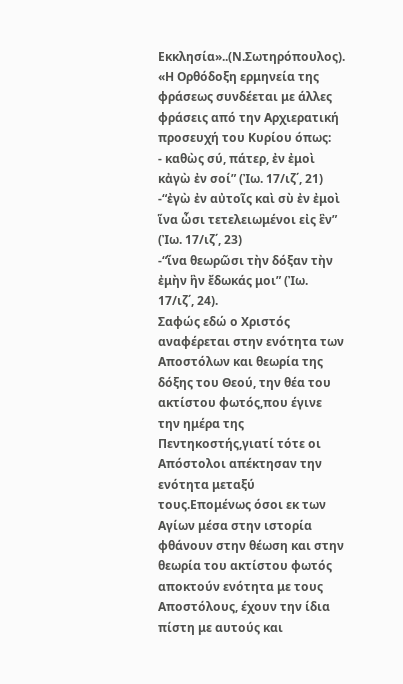Εκκλησία»..(Ν.Σωτηρόπουλος).
«Η Ορθόδοξη ερμηνεία της φράσεως συνδέεται με άλλες φράσεις από την Αρχιερατική προσευχή του Κυρίου όπως:
- καθὼς σύ, πάτερ, ἐν ἐμοὶ κἀγὼ ἐν σοί” (Ἰω. 17/ιζ΄, 21)
-“ἐγὼ ἐν αὐτοῖς καὶ σὺ ἐν ἐμοὶ ἵνα ὦσι τετελειωμένοι εἰς ἓν” (Ἰω. 17/ιζ΄, 23)
-“ἵνα θεωρῶσι τὴν δόξαν τὴν ἐμὴν ἣν ἔδωκάς μοι” (Ἰω. 17/ιζ΄, 24).
Σαφώς εδώ ο Χριστός αναφέρεται στην ενότητα των Αποστόλων και θεωρία της δόξης του Θεού, την θέα του ακτίστου φωτός,που έγινε την ημέρα της Πεντηκοστής,γιατί τότε οι Απόστολοι απέκτησαν την ενότητα μεταξύ τους.Επομένως όσοι εκ των Αγίων μέσα στην ιστορία φθάνουν στην θέωση και στην θεωρία του ακτίστου φωτός αποκτούν ενότητα με τους Αποστόλους, έχουν την ίδια πίστη με αυτούς και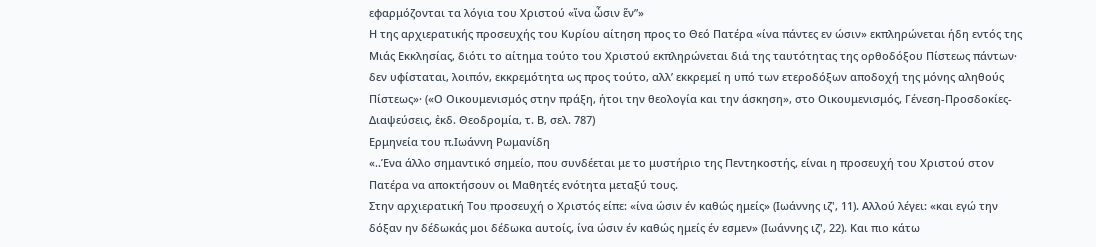εφαρμόζονται τα λόγια του Χριστού «ἵνα ὦσιν ἕν”»
Η της αρχιερατικής προσευχής του Κυρίου αίτηση προς το Θεό Πατέρα «ίνα πάντες εν ώσιν» εκπληρώνεται ήδη εντός της Μιάς Εκκλησίας, διότι το αίτημα τούτο του Χριστού εκπληρώνεται διά της ταυτότητας της ορθοδόξου Πίστεως πάντων· δεν υφίσταται, λοιπόν, εκκρεμότητα ως προς τούτο, αλλ’ εκκρεμεί η υπό των ετεροδόξων αποδοχή της μόνης αληθούς Πίστεως»· («Ο Οικουμενισμός στην πράξη, ήτοι την θεολογία και την άσκηση», στο Οικουμενισμός, Γένεση-Προσδοκίες-Διαψεύσεις, ἐκδ. Θεοδρομία, τ. Β, σελ. 787)
Ερμηνεία του π.Ιωάννη Ρωμανίδη
«..Ένα άλλο σημαντικό σημείο, που συνδέεται με το μυστήριο της Πεντηκοστής, είναι η προσευχή του Χριστού στον Πατέρα να αποκτήσουν οι Μαθητές ενότητα μεταξύ τους.
Στην αρχιερατική Του προσευχή ο Χριστός είπε: «ίνα ώσιν έν καθώς ημείς» (Ιωάννης ιζ', 11). Αλλού λέγει: «και εγώ την δόξαν ην δέδωκάς μοι δέδωκα αυτοίς, ίνα ώσιν έν καθώς ημείς έν εσμεν» (Ιωάννης ιζ', 22). Και πιο κάτω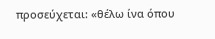προσεύχεται: «θέλω ίνα όπου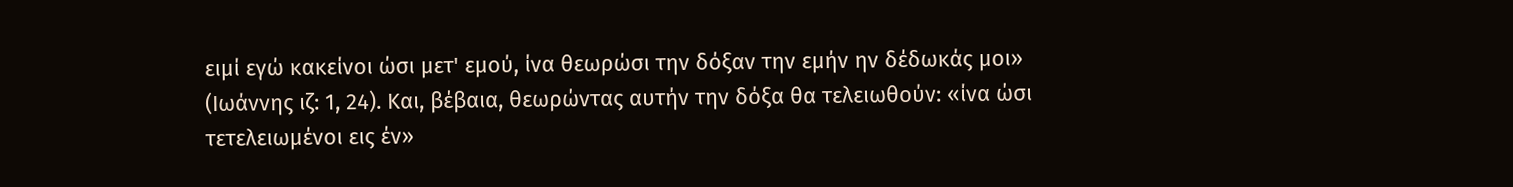ειμί εγώ κακείνοι ώσι μετ' εμού, ίνα θεωρώσι την δόξαν την εμήν ην δέδωκάς μοι» (Ιωάννης ιζ: 1, 24). Και, βέβαια, θεωρώντας αυτήν την δόξα θα τελειωθούν: «ίνα ώσι τετελειωμένοι εις έν»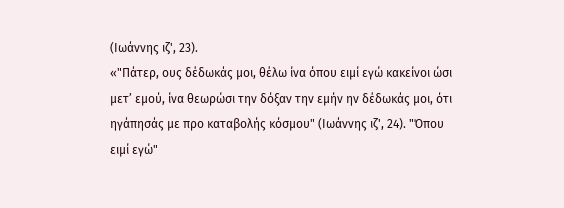(Ιωάννης ιζ', 23).
«"Πάτερ, ους δέδωκάς μοι, θέλω ίνα όπου ειμί εγώ κακείνοι ώσι μετ’ εμού, ίνα θεωρώσι την δόξαν την εμήν ην δέδωκάς μοι, ότι ηγάπησάς με προ καταβολής κόσμου" (Ιωάννης ιζ', 24). "Όπου ειμί εγώ"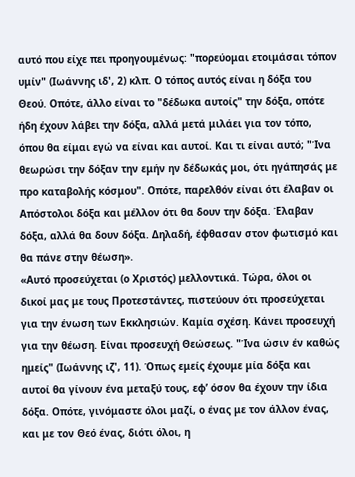αυτό που είχε πει προηγουμένως: "πορεύομαι ετοιμάσαι τόπον υμίν" (Ιωάννης ιδ', 2) κλπ. Ο τόπος αυτός είναι η δόξα του Θεού. Οπότε, άλλο είναι το "δέδωκα αυτοίς" την δόξα, οπότε ήδη έχουν λάβει την δόξα, αλλά μετά μιλάει για τον τόπο, όπου θα είμαι εγώ να είναι και αυτοί. Και τι είναι αυτό; "Ίνα θεωρώσι την δόξαν την εμήν ην δέδωκάς μοι, ότι ηγάπησάς με προ καταβολής κόσμου". Οπότε, παρελθόν είναι ότι έλαβαν οι Απόστολοι δόξα και μέλλον ότι θα δουν την δόξα. Έλαβαν δόξα, αλλά θα δουν δόξα. Δηλαδή, έφθασαν στον φωτισμό και θα πάνε στην θέωση».
«Αυτό προσεύχεται (ο Χριστός) μελλοντικά. Τώρα, όλοι οι δικοί μας με τους Προτεστάντες, πιστεύουν ότι προσεύχεται για την ένωση των Εκκλησιών. Καμία σχέση. Κάνει προσευχή για την θέωση. Είναι προσευχή Θεώσεως. "Ίνα ώσιν έν καθώς ημείς" (Ιωάννης ιζ', 11). Όπως εμείς έχουμε μία δόξα και αυτοί θα γίνουν ένα μεταξύ τους, εφ’ όσον θα έχουν την ίδια δόξα. Οπότε, γινόμαστε όλοι μαζί, ο ένας με τον άλλον ένας, και με τον Θεό ένας, διότι όλοι, η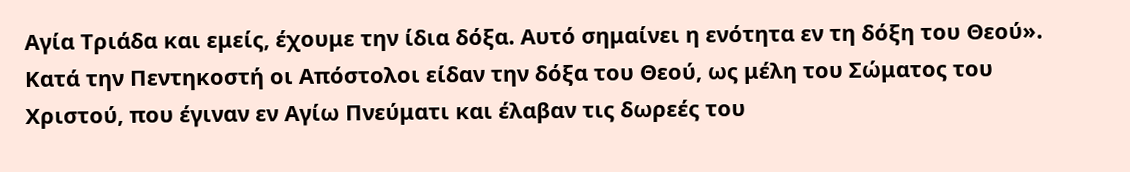Αγία Τριάδα και εμείς, έχουμε την ίδια δόξα. Αυτό σημαίνει η ενότητα εν τη δόξη του Θεού».
Κατά την Πεντηκοστή οι Απόστολοι είδαν την δόξα του Θεού, ως μέλη του Σώματος του Χριστού, που έγιναν εν Αγίω Πνεύματι και έλαβαν τις δωρεές του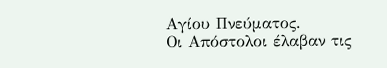Αγίου Πνεύματος.
Οι Απόστολοι έλαβαν τις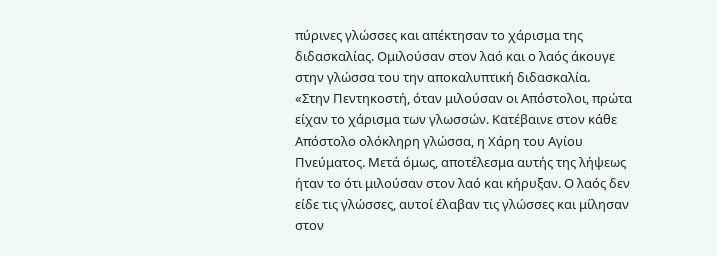πύρινες γλώσσες και απέκτησαν το χάρισμα της διδασκαλίας. Ομιλούσαν στον λαό και ο λαός άκουγε στην γλώσσα του την αποκαλυπτική διδασκαλία.
«Στην Πεντηκοστή, όταν μιλούσαν οι Απόστολοι, πρώτα είχαν το χάρισμα των γλωσσών. Κατέβαινε στον κάθε Απόστολο ολόκληρη γλώσσα, η Χάρη του Αγίου Πνεύματος. Μετά όμως, αποτέλεσμα αυτής της λήψεως ήταν το ότι μιλούσαν στον λαό και κήρυξαν. Ο λαός δεν είδε τις γλώσσες, αυτοί έλαβαν τις γλώσσες και μίλησαν στον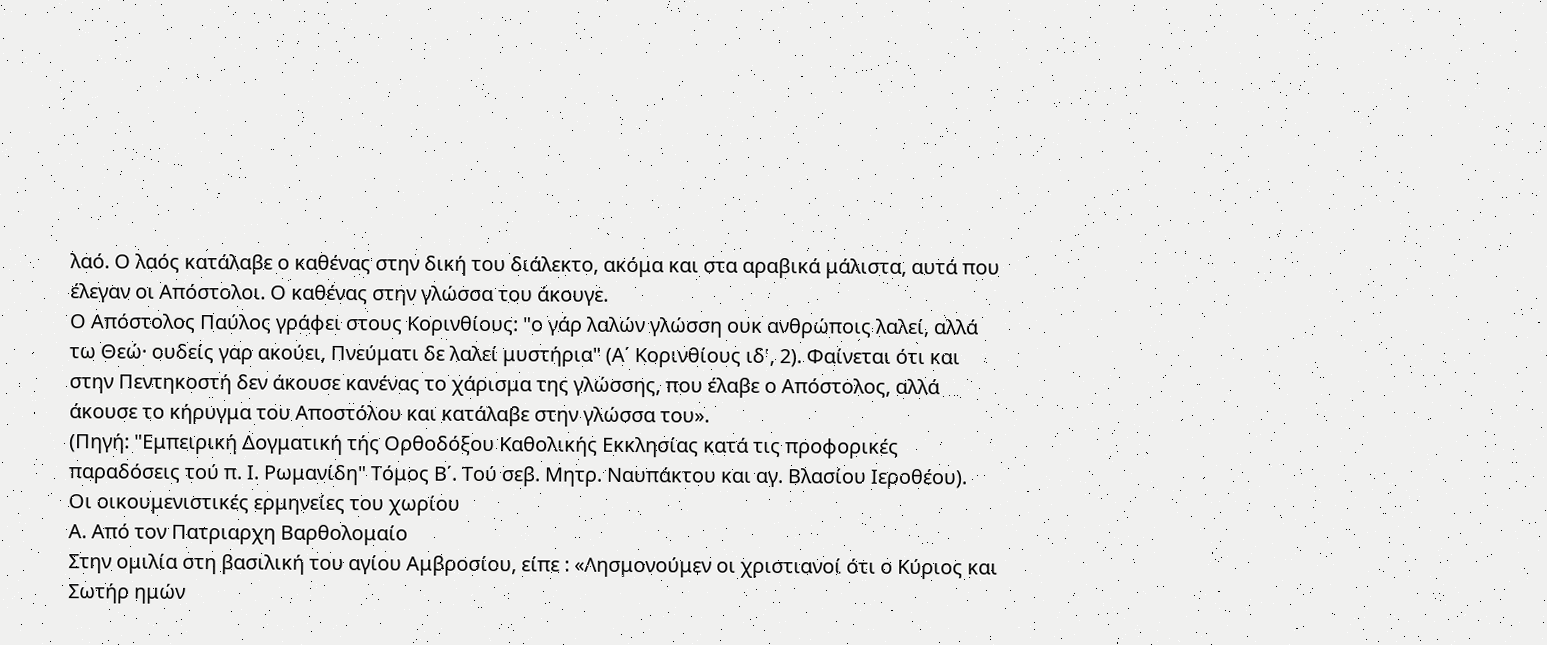λαό. Ο λαός κατάλαβε ο καθένας στην δική του διάλεκτο, ακόμα και στα αραβικά μάλιστα, αυτά που έλεγαν οι Απόστολοι. Ο καθένας στην γλώσσα του άκουγε.
Ο Απόστολος Παύλος γράφει στους Κορινθίους: "ο γάρ λαλών γλώσση ουκ ανθρώποις λαλεί, αλλά τω Θεώ· ουδείς γαρ ακούει, Πνεύματι δε λαλεί μυστήρια" (Α΄ Κορινθίους ιδ', 2). Φαίνεται ότι και στην Πεντηκοστή δεν άκουσε κανένας το χάρισμα της γλώσσης, που έλαβε ο Απόστολος, αλλά άκουσε το κήρυγμα του Αποστόλου και κατάλαβε στην γλώσσα του».
(Πηγή: "Εμπειρική Δογματική τής Ορθοδόξου Καθολικής Εκκλησίας κατά τις προφορικές παραδόσεις τού π. Ι. Ρωμανίδη" Τόμος Β΄. Τού σεβ. Μητρ. Ναυπάκτου και αγ. Βλασίου Ιεροθέου).
Οι οικουμενιστικές ερμηνείες του χωρίου
Α. Από τον Πατριαρχη Βαρθολομαίο
Στην ομιλία στη βασιλική του αγίου Αμβροσίου, είπε : «Λησμονούμεν οι χριστιανοί ότι ο Κύριος και Σωτήρ ημών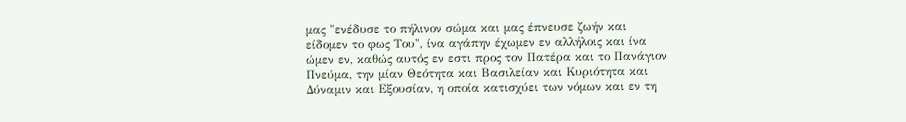μας "ενέδυσε το πήλινον σώμα και μας έπνευσε ζωήν και είδομεν το φως Του", ίνα αγάπην έχωμεν εν αλλήλοις και ίνα ώμεν εν, καθώς αυτός εν εστι προς τον Πατέρα και το Πανάγιον Πνεύμα, την μίαν Θεότητα και Βασιλείαν και Κυριότητα και Δύναμιν και Εξουσίαν, η οποία κατισχύει των νόμων και εν τη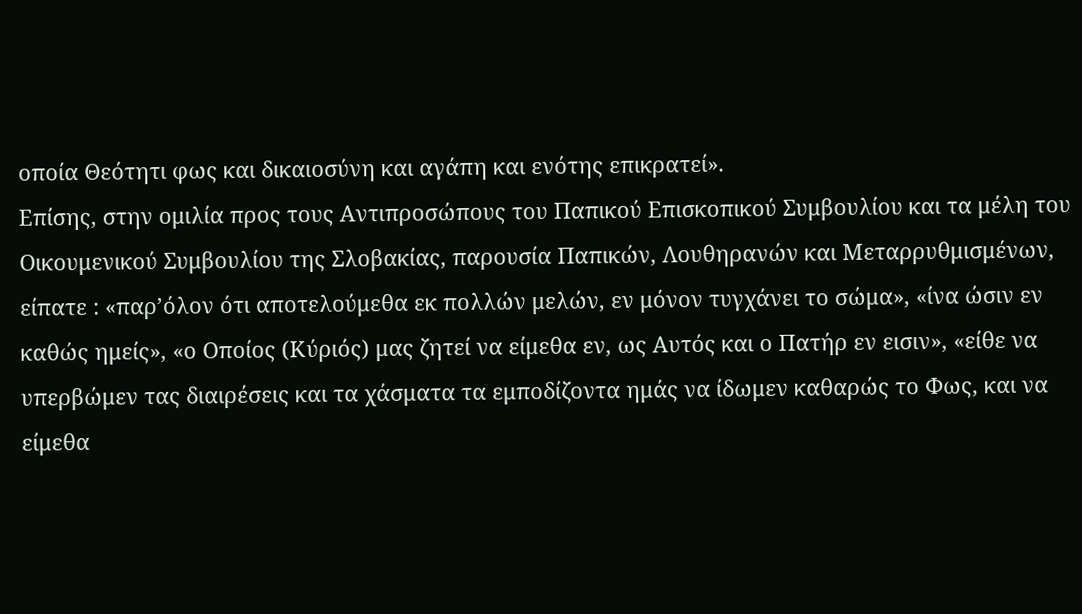οποία Θεότητι φως και δικαιοσύνη και αγάπη και ενότης επικρατεί».
Επίσης, στην ομιλία προς τους Αντιπροσώπους του Παπικού Επισκοπικού Συμβουλίου και τα μέλη του Οικουμενικού Συμβουλίου της Σλοβακίας, παρουσία Παπικών, Λουθηρανών και Μεταρρυθμισμένων, είπατε : «παρ’όλον ότι αποτελούμεθα εκ πολλών μελών, εν μόνον τυγχάνει το σώμα», «ίνα ώσιν εν καθώς ημείς», «ο Οποίος (Κύριός) μας ζητεί να είμεθα εν, ως Αυτός και ο Πατήρ εν εισιν», «είθε να υπερβώμεν τας διαιρέσεις και τα χάσματα τα εμποδίζοντα ημάς να ίδωμεν καθαρώς το Φως, και να είμεθα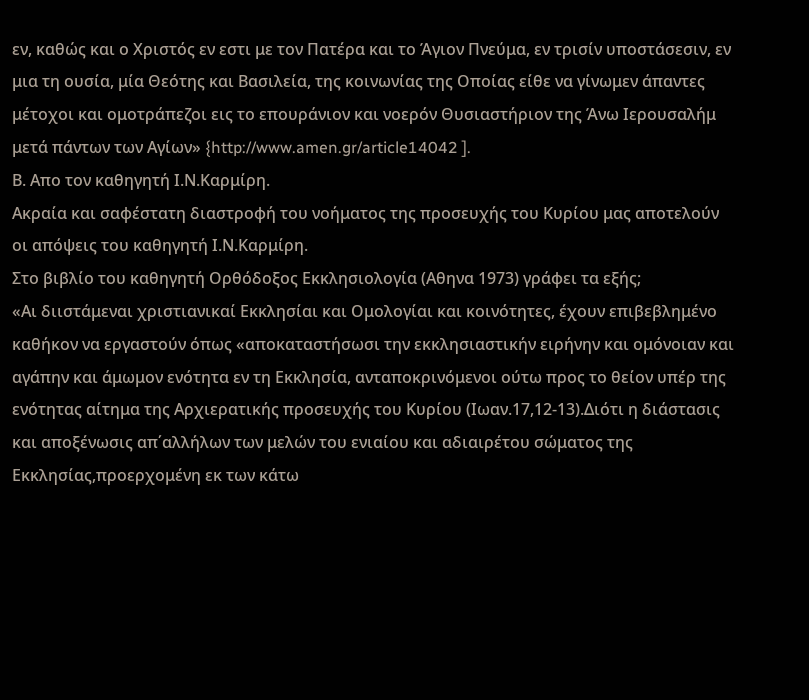εν, καθώς και ο Χριστός εν εστι με τον Πατέρα και το Άγιον Πνεύμα, εν τρισίν υποστάσεσιν, εν μια τη ουσία, μία Θεότης και Βασιλεία, της κοινωνίας της Οποίας είθε να γίνωμεν άπαντες μέτοχοι και ομοτράπεζοι εις το επουράνιον και νοερόν Θυσιαστήριον της Άνω Ιερουσαλήμ μετά πάντων των Αγίων» {http://www.amen.gr/article14042 ].
Β. Απο τον καθηγητή Ι.Ν.Καρμίρη.
Ακραία και σαφέστατη διαστροφή του νοήματος της προσευχής του Κυρίου μας αποτελούν οι απόψεις του καθηγητή Ι.Ν.Καρμίρη.
Στο βιβλίο του καθηγητή Ορθόδοξος Εκκλησιολογία (Αθηνα 1973) γράφει τα εξής;
«Αι διιστάμεναι χριστιανικαί Εκκλησίαι και Ομολογίαι και κοινότητες, έχουν επιβεβλημένο καθήκον να εργαστούν όπως «αποκαταστήσωσι την εκκλησιαστικήν ειρήνην και ομόνοιαν και αγάπην και άμωμον ενότητα εν τη Εκκλησία, ανταποκρινόμενοι ούτω προς το θείον υπέρ της ενότητας αίτημα της Αρχιερατικής προσευχής του Κυρίου (Ιωαν.17,12-13).Διότι η διάστασις και αποξένωσις απ΄αλλήλων των μελών του ενιαίου και αδιαιρέτου σώματος της Εκκλησίας,προερχομένη εκ των κάτω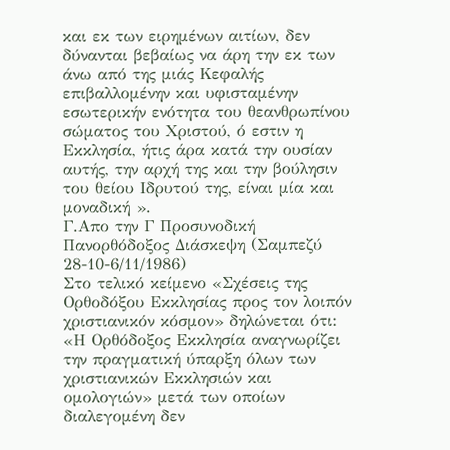και εκ των ειρημένων αιτίων, δεν δύνανται βεβαίως να άρη την εκ των άνω από της μιάς Κεφαλής επιβαλλομένην και υφισταμένην εσωτερικήν ενότητα του θεανθρωπίνου σώματος του Χριστού, ό εστιν η Εκκλησία, ήτις άρα κατά την ουσίαν αυτής, την αρχή της και την βούλησιν του θείου Ιδρυτού της, είναι μία και μοναδική ».
Γ.Απο την Γ Προσυνοδική Πανορθόδοξος Διάσκεψη (Σαμπεζύ 28-10-6/11/1986)
Στο τελικό κείμενο «Σχέσεις της Ορθοδόξου Εκκλησίας προς τον λοιπόν χριστιανικόν κόσμον» δηλώνεται ότι:
«Η Ορθόδοξος Εκκλησία αναγνωρίζει την πραγματική ύπαρξη όλων των χριστιανικών Εκκλησιών και ομολογιών» μετά των οποίων διαλεγομένη δεν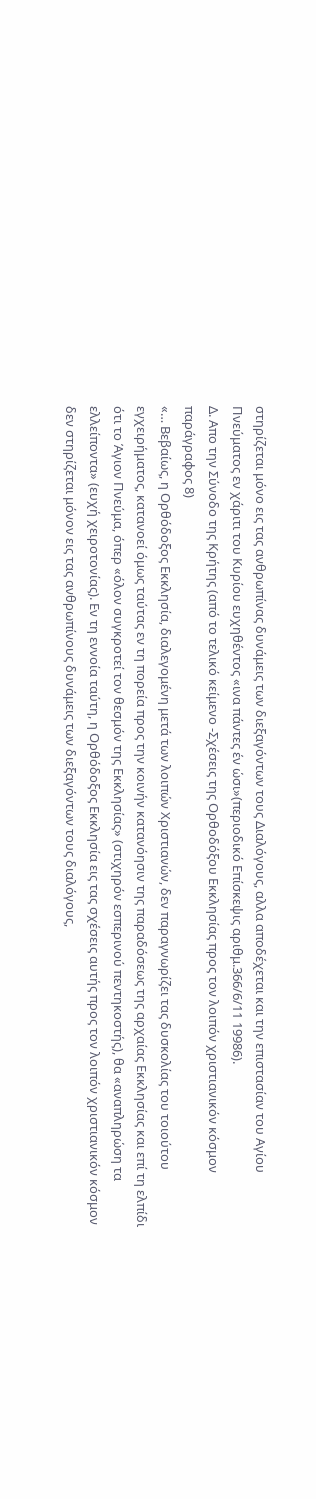στηρίζεται μόνο εις τας ανθρωπίνας δυνάμεις των διεξαγόντων τους Διαλόγους, αλλα αποδέχεται και την επιστασίαν του Αγίου Πνεύματος εν χάριτι του Κυρίου ευχηθέντος «ινα πάντες έν ώσι»(περιοδικό Επίσκεψις αριθμ.366/6/11 19986).
Δ. Απο την Σύνοδο της Κρήτης (από το τελικό κείμενο -Σχέσεις της Ορθοδόξου Εκκλησίας προς τον λοιπόν χριστιανικόν κόσμον παράγραφος 8)
«… Βεβαίως, η Ορθόδοξος Εκκλησία, διαλεγομένη μετά των λοιπών Χριστιανών, δεν παραγνωρίζει τας δυσκολίας του τοιούτου εγχειρήματος, κατανοεί όμως ταύτας εν τη πορεία προς την κοινήν κατανόησιν της παραδόσεως της αρχαίας Εκκλησίας και επί τη ελπίδι ότι το Άγιον Πνεύμα, όπερ «όλον συγκροτεί τον θεσμόν της Εκκλησίας» (στιχηρόν εσπερινού πεντηκοστής), θα «αναπληρώση τα ελλείποντα» (ευχή χειροτονίας). Εν τη εννοία ταύτη, η Ορθόδοξος Εκκλησία εις τας σχέσεις αυτής προς τον λοιπόν χριστιανικόν κόσμον δεν στηρίζεται μόνον εις τας ανθρωπίνους δυνάμεις των διεξαγόντων τους διαλόγους,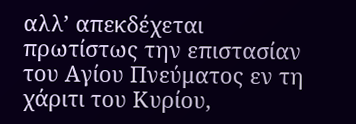αλλ’ απεκδέχεται πρωτίστως την επιστασίαν του Αγίου Πνεύματος εν τη χάριτι του Κυρίου,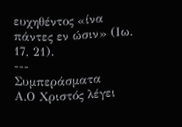ευχηθέντος «ίνα πάντες εν ώσιν» (Ιω. 17, 21).
---
Συμπεράσματα
Α.Ο Χριστός λέγει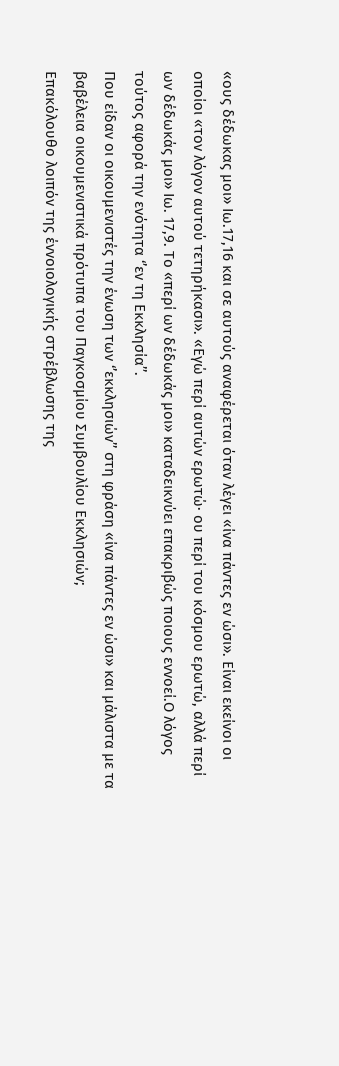«ους δέδωκας μοι» Ιω.17,16 και σε αυτούς αναφέρεται όταν λέγει «ίνα πάντες εν ώσι». Είναι εκείνοι οι οποίοι «τον λόγον αυτού τετηρήκασι». «Εγώ περί αυτών ερωτώ· ου περί του κόσμου ερωτώ, αλλά περί ων δέδωκάς μοι» Ιω. 17,9. Το «περί ων δέδωκάς μοι» καταδεικνύει επακριβώς ποιους εννοεί.Ο λόγος τούτος αφορά την ενότητα ‘’εν τη Εκκλησία’’.
Που είδαν οι οικουμενιστές την ένωση των ‘’εκκλησιών’’ στη φράση «ίνα πάντες εν ώσι» και μάλιστα με τα βαβέλεια οικουμενιστικά πρότυπα του Παγκοσμίου Συμβουλίου Εκκλησιών;
Επακόλουθο λοιπόν της έννοιολογικής στρέβλωσης της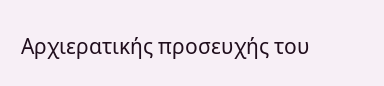Αρχιερατικής προσευχής του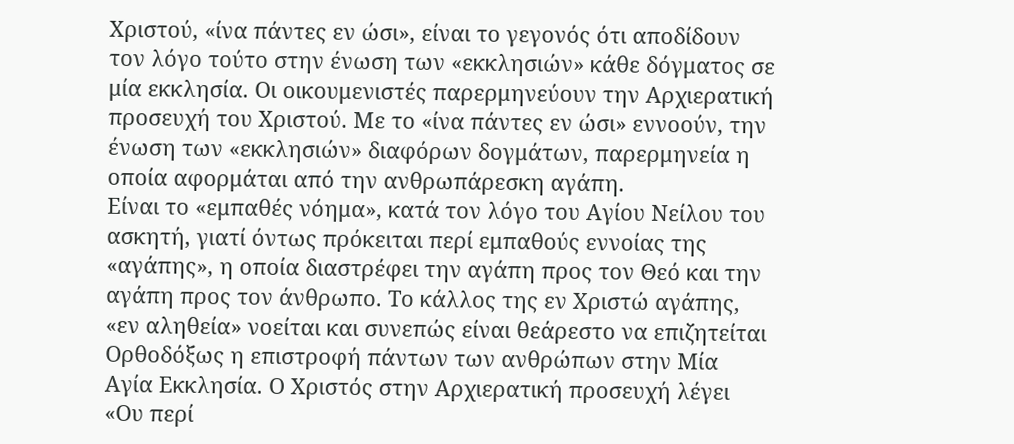Χριστού, «ίνα πάντες εν ώσι», είναι το γεγονός ότι αποδίδουν τον λόγο τούτο στην ένωση των «εκκλησιών» κάθε δόγματος σε μία εκκλησία. Οι οικουμενιστές παρερμηνεύουν την Αρχιερατική προσευχή του Χριστού. Με το «ίνα πάντες εν ώσι» εννοούν, την ένωση των «εκκλησιών» διαφόρων δογμάτων, παρερμηνεία η οποία αφορμάται από την ανθρωπάρεσκη αγάπη.
Είναι το «εμπαθές νόημα», κατά τον λόγο του Αγίου Νείλου του ασκητή, γιατί όντως πρόκειται περί εμπαθούς εννοίας της «αγάπης», η οποία διαστρέφει την αγάπη προς τον Θεό και την αγάπη προς τον άνθρωπο. Το κάλλος της εν Χριστώ αγάπης, «εν αληθεία» νοείται και συνεπώς είναι θεάρεστο να επιζητείται Ορθοδόξως η επιστροφή πάντων των ανθρώπων στην Μία Αγία Εκκλησία. Ο Χριστός στην Αρχιερατική προσευχή λέγει «Ου περί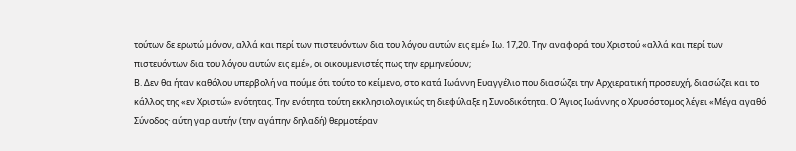τούτων δε ερωτώ μόνον, αλλά και περί των πιστευόντων δια του λόγου αυτών εις εμέ» Ιω. 17,20. Την αναφορά του Χριστού «αλλά και περί των πιστευόντων δια του λόγου αυτών εις εμέ», οι οικουμενιστές πως την ερμηνεύουν;
Β. Δεν θα ήταν καθόλου υπερβολή να πούμε ότι τούτο το κείμενο, στο κατά Ιωάννη Ευαγγέλιο που διασώζει την Αρχιερατική προσευχή, διασώζει και το κάλλος της «εν Χριστώ» ενότητας. Την ενότητα τούτη εκκλησιολογικώς τη διεφύλαξε η Συνοδικότητα. Ο Άγιος Ιωάννης ο Χρυσόστομος λέγει «Μέγα αγαθό Σύνοδος· αύτη γαρ αυτήν (την αγάπην δηλαδή) θερμοτέραν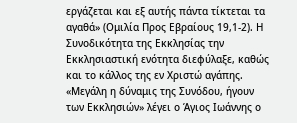εργάζεται και εξ αυτής πάντα τίκτεται τα αγαθά» (Ομιλία Προς Εβραίους 19,1-2). Η Συνοδικότητα της Εκκλησίας την Εκκλησιαστική ενότητα διεφύλαξε, καθώς και το κάλλος της εν Χριστώ αγάπης. «Μεγάλη η δύναμις της Συνόδου, ήγουν των Εκκλησιών» λέγει ο Άγιος Ιωάννης ο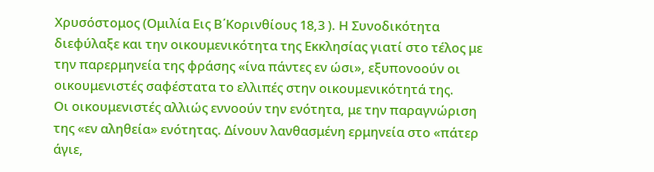Χρυσόστομος (Ομιλία Εις Β΄Κορινθίους 18,3 ). Η Συνοδικότητα διεφύλαξε και την οικουμενικότητα της Εκκλησίας γιατί στο τέλος με την παρερμηνεία της φράσης «ίνα πάντες εν ώσι», εξυπονοούν οι οικουμενιστές σαφέστατα το ελλιπές στην οικουμενικότητά της.
Οι οικουμενιστές αλλιώς εννοούν την ενότητα, με την παραγνώριση της «εν αληθεία» ενότητας. Δίνουν λανθασμένη ερμηνεία στο «πάτερ άγιε,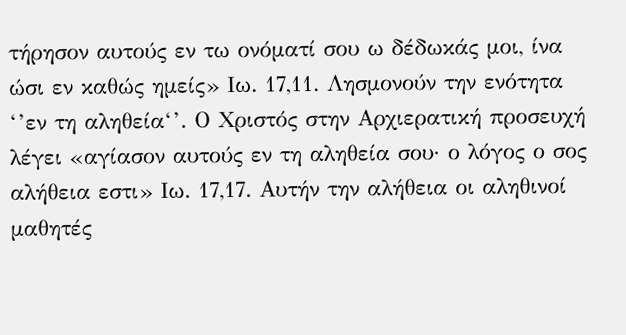τήρησον αυτούς εν τω ονόματί σου ω δέδωκάς μοι, ίνα ώσι εν καθώς ημείς» Ιω. 17,11. Λησμονούν την ενότητα ‘’εν τη αληθεία‘’. Ο Χριστός στην Αρχιερατική προσευχή λέγει «αγίασον αυτούς εν τη αληθεία σου· ο λόγος ο σος αλήθεια εστι» Ιω. 17,17. Αυτήν την αλήθεια οι αληθινοί μαθητές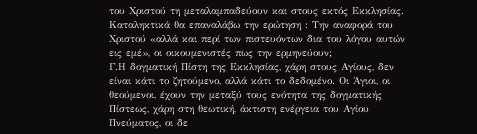του Χριστού τη μεταλαμπαδεύουν και στους εκτός Εκκλησίας. Καταληκτικά θα επαναλάβω την ερώτηση : Την αναφορά του Χριστού «αλλά και περί των πιστευόντων δια του λόγου αυτών εις εμέ», οι οικουμενιστές πως την ερμηνεύουν;
Γ.Η δογματική Πίστη της Εκκλησίας, χάρη στους Αγίους, δεν είναι κάτι το ζητούμενο, αλλά κάτι το δεδομένο. Οι Άγιοι, οι θεούμενοι, έχουν την μεταξύ τους ενότητα της δογματικής Πίστεως, χάρη στη θεωτική, άκτιστη ενέργεια του Αγίου Πνεύματος, οι δε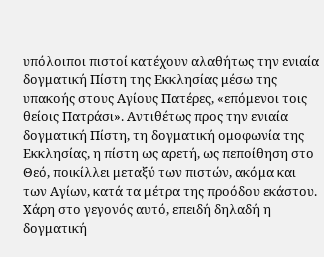υπόλοιποι πιστοί κατέχουν αλαθήτως την ενιαία δογματική Πίστη της Εκκλησίας μέσω της υπακοής στους Αγίους Πατέρες, «επόμενοι τοις θείοις Πατράσι». Αντιθέτως προς την ενιαία δογματική Πίστη, τη δογματική ομοφωνία της Εκκλησίας, η πίστη ως αρετή, ως πεποίθηση στο Θεό, ποικίλλει μεταξύ των πιστών, ακόμα και των Αγίων, κατά τα μέτρα της προόδου εκάστου. Χάρη στο γεγονός αυτό, επειδή δηλαδή η δογματική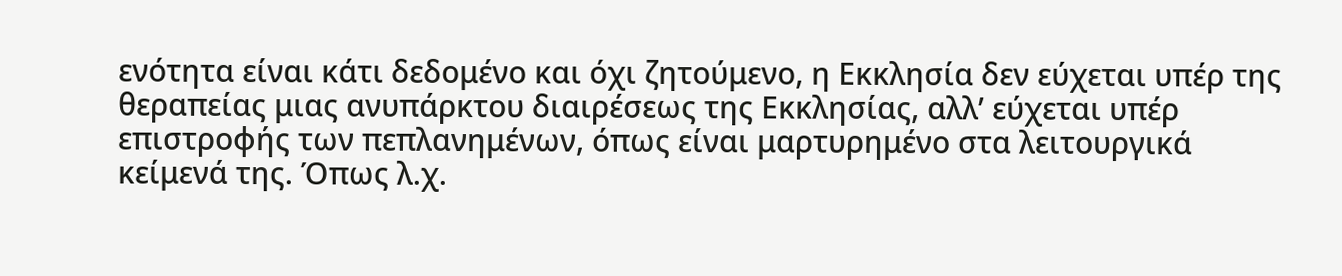ενότητα είναι κάτι δεδομένο και όχι ζητούμενο, η Εκκλησία δεν εύχεται υπέρ της θεραπείας μιας ανυπάρκτου διαιρέσεως της Εκκλησίας, αλλ’ εύχεται υπέρ επιστροφής των πεπλανημένων, όπως είναι μαρτυρημένο στα λειτουργικά κείμενά της. Όπως λ.χ.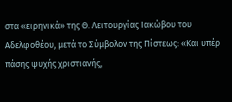στα «ειρηνικά» της Θ. Λειτουργίας Ιακώβου του Αδελφοθέου, μετά το Σύμβολον της Πίστεως: «Και υπέρ πάσης ψυχής χριστιανής,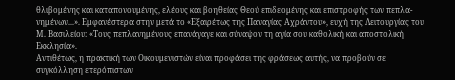θλιβομένης και καταπονουμένης, ελέους και βοηθείας Θεού επιδεομένης και επιστροφής των πεπλα-νημένων...». Εμφανέστερα στην μετά το «Εξαιρέτως της Παναγίας Αχράντου», ευχή της Λειτουργίας του Μ. Βασιλείου: «Τους πεπλανημένους επανάγαγε και σύναψον τη αγία σου καθολική και αποστολική Εκκλησία».
Αντιθέτως, η πρακτική των Οικουμενιστών είναι προφάσει της φράσεως αυτής, να προβούν σε συγκόλληση ετερόπιστων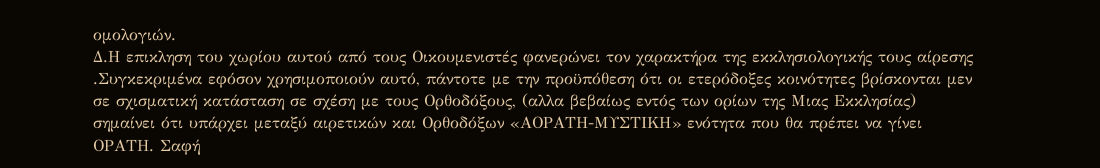ομολογιών.
Δ.Η επικληση του χωρίου αυτού από τους Οικουμενιστές φανερώνει τον χαρακτήρα της εκκλησιολογικής τους αίρεσης .Συγκεκριμένα εφόσον χρησιμοποιούν αυτό, πάντοτε με την προϋπόθεση ότι οι ετερόδοξες κοινότητες βρίσκονται μεν σε σχισματική κατάσταση σε σχέση με τους Ορθοδόξους, (αλλα βεβαίως εντός των ορίων της Μιας Εκκλησίας) σημαίνει ότι υπάρχει μεταξύ αιρετικών και Ορθοδόξων «ΑΟΡΑΤΗ-ΜΥΣΤΙΚΗ» ενότητα που θα πρέπει να γίνει ΟΡΑΤΗ. Σαφή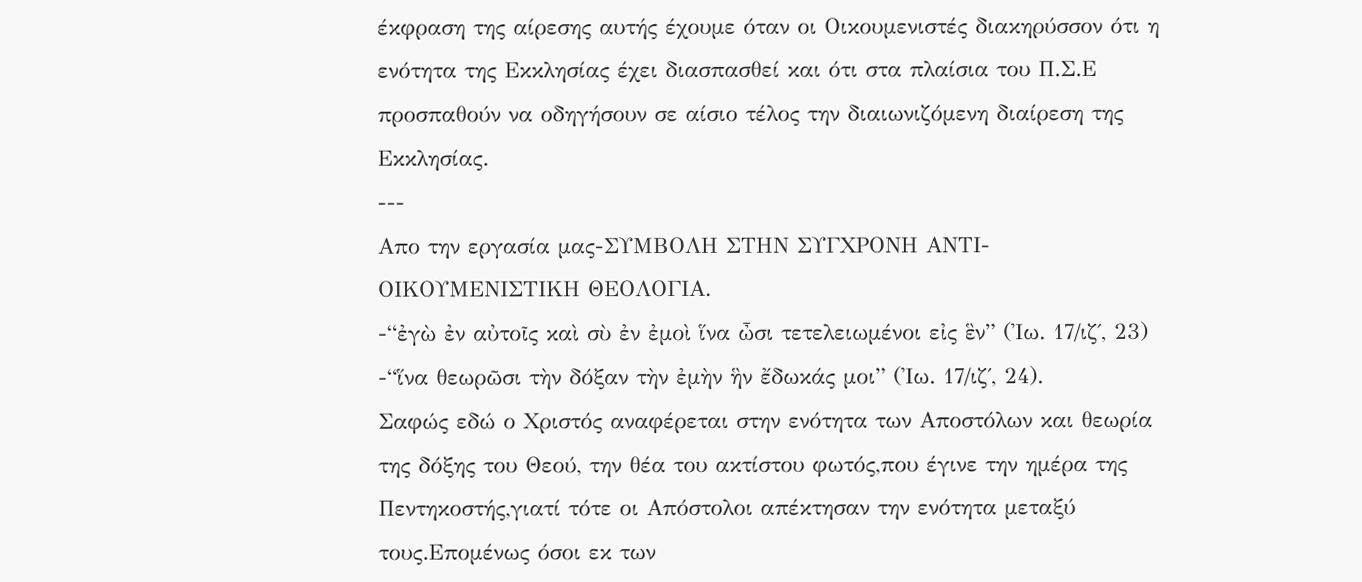έκφραση της αίρεσης αυτής έχουμε όταν οι Οικουμενιστές διακηρύσσον ότι η ενότητα της Εκκλησίας έχει διασπασθεί και ότι στα πλαίσια του Π.Σ.Ε προσπαθούν να οδηγήσουν σε αίσιο τέλος την διαιωνιζόμενη διαίρεση της Εκκλησίας.
---
Απο την εργασία μας-ΣΥΜΒΟΛΗ ΣΤΗΝ ΣΥΓΧΡΟΝΗ ΑΝΤΙ-ΟΙΚΟΥΜΕΝΙΣΤΙΚΗ ΘΕΟΛΟΓΙΑ.
-“ἐγὼ ἐν αὐτοῖς καὶ σὺ ἐν ἐμοὶ ἵνα ὦσι τετελειωμένοι εἰς ἓν” (Ἰω. 17/ιζ΄, 23)
-“ἵνα θεωρῶσι τὴν δόξαν τὴν ἐμὴν ἣν ἔδωκάς μοι” (Ἰω. 17/ιζ΄, 24).
Σαφώς εδώ ο Χριστός αναφέρεται στην ενότητα των Αποστόλων και θεωρία της δόξης του Θεού, την θέα του ακτίστου φωτός,που έγινε την ημέρα της Πεντηκοστής,γιατί τότε οι Απόστολοι απέκτησαν την ενότητα μεταξύ τους.Επομένως όσοι εκ των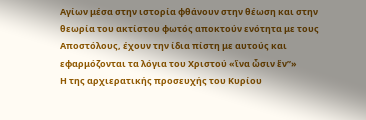Αγίων μέσα στην ιστορία φθάνουν στην θέωση και στην θεωρία του ακτίστου φωτός αποκτούν ενότητα με τους Αποστόλους, έχουν την ίδια πίστη με αυτούς και εφαρμόζονται τα λόγια του Χριστού «ἵνα ὦσιν ἕν”»
Η της αρχιερατικής προσευχής του Κυρίου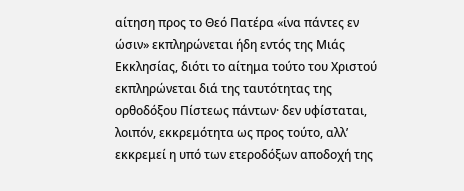αίτηση προς το Θεό Πατέρα «ίνα πάντες εν ώσιν» εκπληρώνεται ήδη εντός της Μιάς Εκκλησίας, διότι το αίτημα τούτο του Χριστού εκπληρώνεται διά της ταυτότητας της ορθοδόξου Πίστεως πάντων· δεν υφίσταται, λοιπόν, εκκρεμότητα ως προς τούτο, αλλ’ εκκρεμεί η υπό των ετεροδόξων αποδοχή της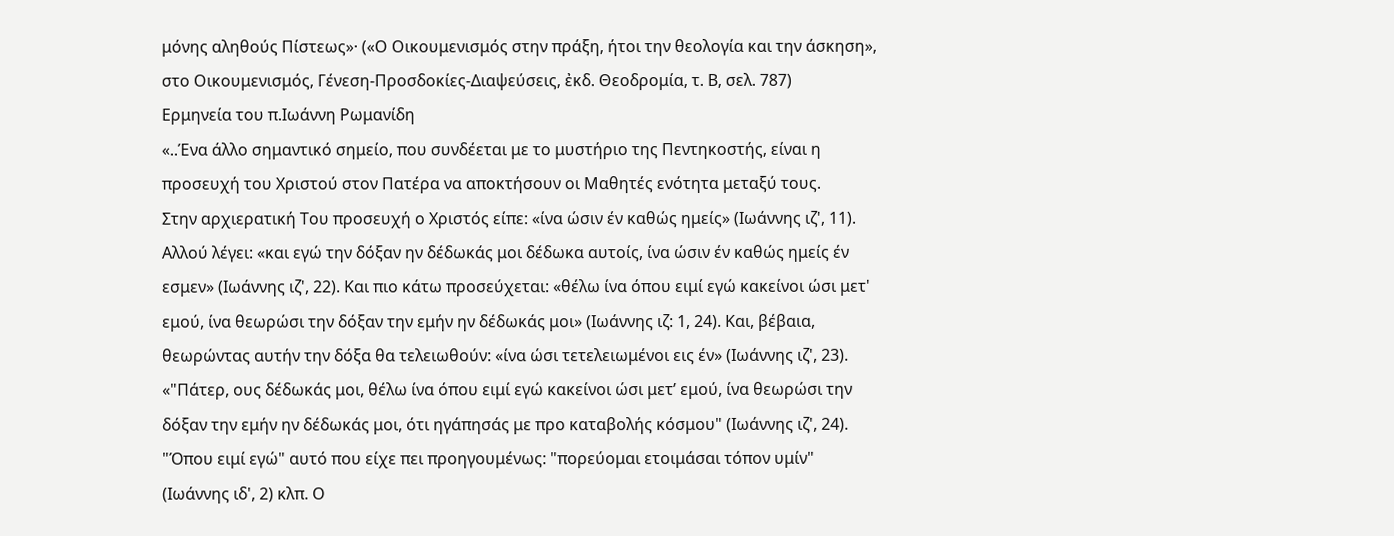μόνης αληθούς Πίστεως»· («Ο Οικουμενισμός στην πράξη, ήτοι την θεολογία και την άσκηση», στο Οικουμενισμός, Γένεση-Προσδοκίες-Διαψεύσεις, ἐκδ. Θεοδρομία, τ. Β, σελ. 787)
Ερμηνεία του π.Ιωάννη Ρωμανίδη
«..Ένα άλλο σημαντικό σημείο, που συνδέεται με το μυστήριο της Πεντηκοστής, είναι η προσευχή του Χριστού στον Πατέρα να αποκτήσουν οι Μαθητές ενότητα μεταξύ τους.
Στην αρχιερατική Του προσευχή ο Χριστός είπε: «ίνα ώσιν έν καθώς ημείς» (Ιωάννης ιζ', 11). Αλλού λέγει: «και εγώ την δόξαν ην δέδωκάς μοι δέδωκα αυτοίς, ίνα ώσιν έν καθώς ημείς έν εσμεν» (Ιωάννης ιζ', 22). Και πιο κάτω προσεύχεται: «θέλω ίνα όπου ειμί εγώ κακείνοι ώσι μετ' εμού, ίνα θεωρώσι την δόξαν την εμήν ην δέδωκάς μοι» (Ιωάννης ιζ: 1, 24). Και, βέβαια, θεωρώντας αυτήν την δόξα θα τελειωθούν: «ίνα ώσι τετελειωμένοι εις έν» (Ιωάννης ιζ', 23).
«"Πάτερ, ους δέδωκάς μοι, θέλω ίνα όπου ειμί εγώ κακείνοι ώσι μετ’ εμού, ίνα θεωρώσι την δόξαν την εμήν ην δέδωκάς μοι, ότι ηγάπησάς με προ καταβολής κόσμου" (Ιωάννης ιζ', 24). "Όπου ειμί εγώ" αυτό που είχε πει προηγουμένως: "πορεύομαι ετοιμάσαι τόπον υμίν" (Ιωάννης ιδ', 2) κλπ. Ο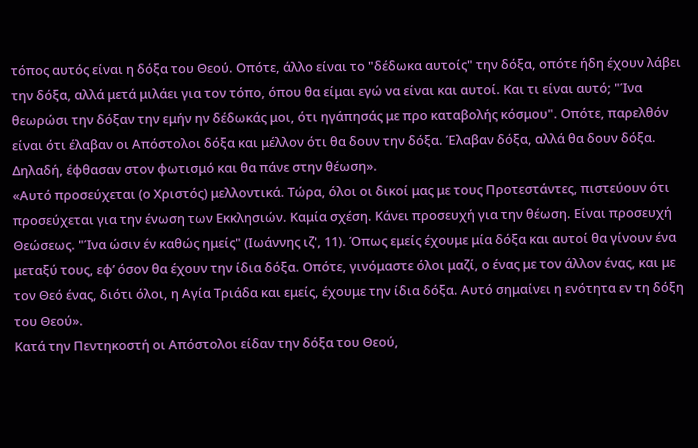τόπος αυτός είναι η δόξα του Θεού. Οπότε, άλλο είναι το "δέδωκα αυτοίς" την δόξα, οπότε ήδη έχουν λάβει την δόξα, αλλά μετά μιλάει για τον τόπο, όπου θα είμαι εγώ να είναι και αυτοί. Και τι είναι αυτό; "Ίνα θεωρώσι την δόξαν την εμήν ην δέδωκάς μοι, ότι ηγάπησάς με προ καταβολής κόσμου". Οπότε, παρελθόν είναι ότι έλαβαν οι Απόστολοι δόξα και μέλλον ότι θα δουν την δόξα. Έλαβαν δόξα, αλλά θα δουν δόξα. Δηλαδή, έφθασαν στον φωτισμό και θα πάνε στην θέωση».
«Αυτό προσεύχεται (ο Χριστός) μελλοντικά. Τώρα, όλοι οι δικοί μας με τους Προτεστάντες, πιστεύουν ότι προσεύχεται για την ένωση των Εκκλησιών. Καμία σχέση. Κάνει προσευχή για την θέωση. Είναι προσευχή Θεώσεως. "Ίνα ώσιν έν καθώς ημείς" (Ιωάννης ιζ', 11). Όπως εμείς έχουμε μία δόξα και αυτοί θα γίνουν ένα μεταξύ τους, εφ’ όσον θα έχουν την ίδια δόξα. Οπότε, γινόμαστε όλοι μαζί, ο ένας με τον άλλον ένας, και με τον Θεό ένας, διότι όλοι, η Αγία Τριάδα και εμείς, έχουμε την ίδια δόξα. Αυτό σημαίνει η ενότητα εν τη δόξη του Θεού».
Κατά την Πεντηκοστή οι Απόστολοι είδαν την δόξα του Θεού,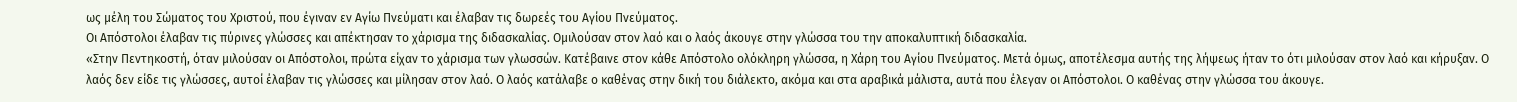ως μέλη του Σώματος του Χριστού, που έγιναν εν Αγίω Πνεύματι και έλαβαν τις δωρεές του Αγίου Πνεύματος.
Οι Απόστολοι έλαβαν τις πύρινες γλώσσες και απέκτησαν το χάρισμα της διδασκαλίας. Ομιλούσαν στον λαό και ο λαός άκουγε στην γλώσσα του την αποκαλυπτική διδασκαλία.
«Στην Πεντηκοστή, όταν μιλούσαν οι Απόστολοι, πρώτα είχαν το χάρισμα των γλωσσών. Κατέβαινε στον κάθε Απόστολο ολόκληρη γλώσσα, η Χάρη του Αγίου Πνεύματος. Μετά όμως, αποτέλεσμα αυτής της λήψεως ήταν το ότι μιλούσαν στον λαό και κήρυξαν. Ο λαός δεν είδε τις γλώσσες, αυτοί έλαβαν τις γλώσσες και μίλησαν στον λαό. Ο λαός κατάλαβε ο καθένας στην δική του διάλεκτο, ακόμα και στα αραβικά μάλιστα, αυτά που έλεγαν οι Απόστολοι. Ο καθένας στην γλώσσα του άκουγε.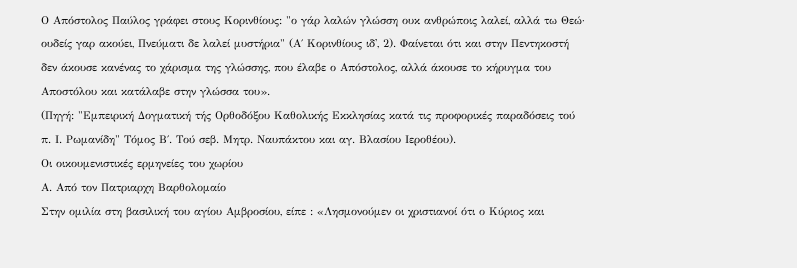Ο Απόστολος Παύλος γράφει στους Κορινθίους: "ο γάρ λαλών γλώσση ουκ ανθρώποις λαλεί, αλλά τω Θεώ· ουδείς γαρ ακούει, Πνεύματι δε λαλεί μυστήρια" (Α΄ Κορινθίους ιδ', 2). Φαίνεται ότι και στην Πεντηκοστή δεν άκουσε κανένας το χάρισμα της γλώσσης, που έλαβε ο Απόστολος, αλλά άκουσε το κήρυγμα του Αποστόλου και κατάλαβε στην γλώσσα του».
(Πηγή: "Εμπειρική Δογματική τής Ορθοδόξου Καθολικής Εκκλησίας κατά τις προφορικές παραδόσεις τού π. Ι. Ρωμανίδη" Τόμος Β΄. Τού σεβ. Μητρ. Ναυπάκτου και αγ. Βλασίου Ιεροθέου).
Οι οικουμενιστικές ερμηνείες του χωρίου
Α. Από τον Πατριαρχη Βαρθολομαίο
Στην ομιλία στη βασιλική του αγίου Αμβροσίου, είπε : «Λησμονούμεν οι χριστιανοί ότι ο Κύριος και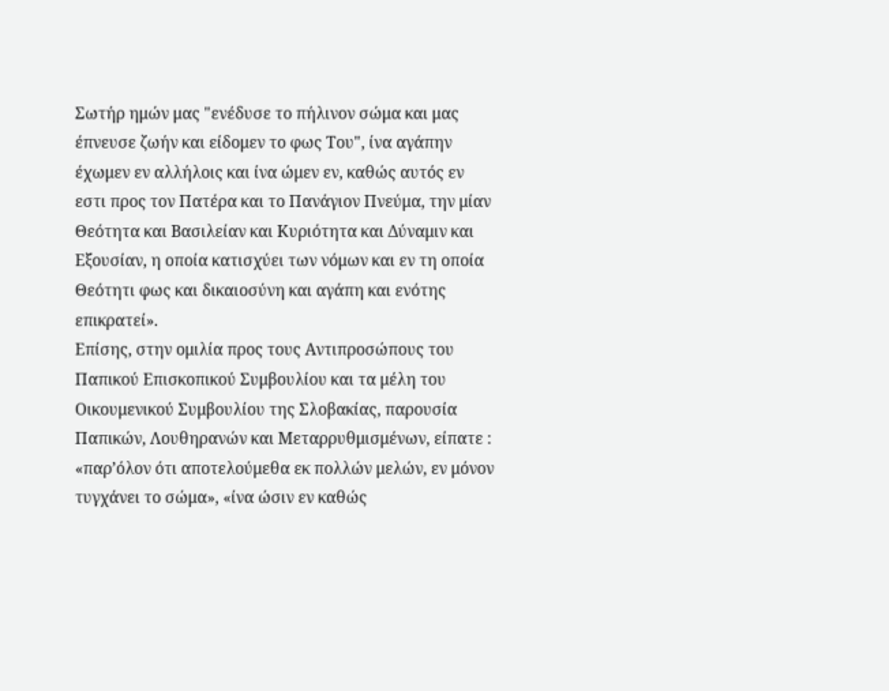Σωτήρ ημών μας "ενέδυσε το πήλινον σώμα και μας έπνευσε ζωήν και είδομεν το φως Του", ίνα αγάπην έχωμεν εν αλλήλοις και ίνα ώμεν εν, καθώς αυτός εν εστι προς τον Πατέρα και το Πανάγιον Πνεύμα, την μίαν Θεότητα και Βασιλείαν και Κυριότητα και Δύναμιν και Εξουσίαν, η οποία κατισχύει των νόμων και εν τη οποία Θεότητι φως και δικαιοσύνη και αγάπη και ενότης επικρατεί».
Επίσης, στην ομιλία προς τους Αντιπροσώπους του Παπικού Επισκοπικού Συμβουλίου και τα μέλη του Οικουμενικού Συμβουλίου της Σλοβακίας, παρουσία Παπικών, Λουθηρανών και Μεταρρυθμισμένων, είπατε : «παρ’όλον ότι αποτελούμεθα εκ πολλών μελών, εν μόνον τυγχάνει το σώμα», «ίνα ώσιν εν καθώς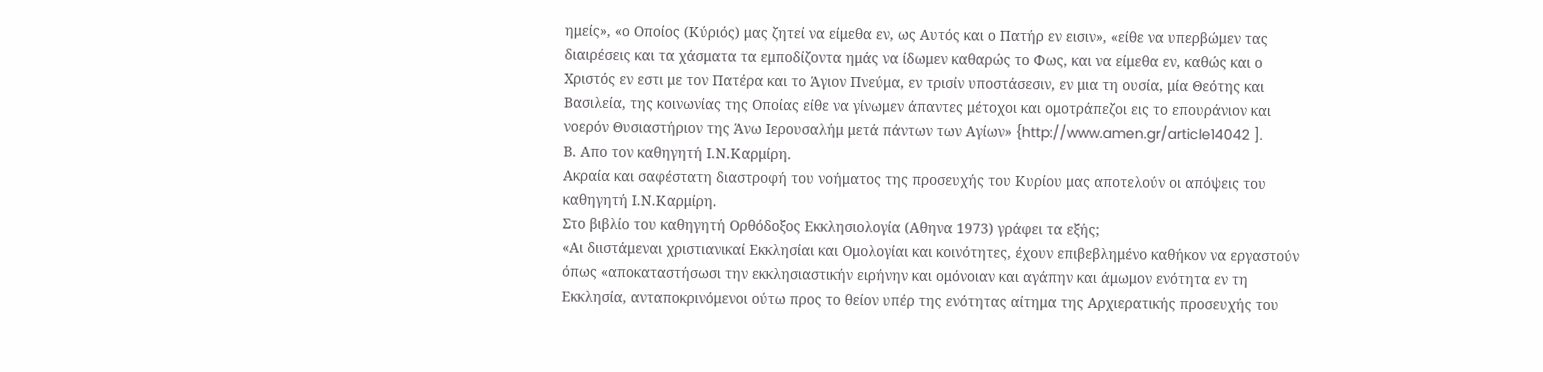ημείς», «ο Οποίος (Κύριός) μας ζητεί να είμεθα εν, ως Αυτός και ο Πατήρ εν εισιν», «είθε να υπερβώμεν τας διαιρέσεις και τα χάσματα τα εμποδίζοντα ημάς να ίδωμεν καθαρώς το Φως, και να είμεθα εν, καθώς και ο Χριστός εν εστι με τον Πατέρα και το Άγιον Πνεύμα, εν τρισίν υποστάσεσιν, εν μια τη ουσία, μία Θεότης και Βασιλεία, της κοινωνίας της Οποίας είθε να γίνωμεν άπαντες μέτοχοι και ομοτράπεζοι εις το επουράνιον και νοερόν Θυσιαστήριον της Άνω Ιερουσαλήμ μετά πάντων των Αγίων» {http://www.amen.gr/article14042 ].
Β. Απο τον καθηγητή Ι.Ν.Καρμίρη.
Ακραία και σαφέστατη διαστροφή του νοήματος της προσευχής του Κυρίου μας αποτελούν οι απόψεις του καθηγητή Ι.Ν.Καρμίρη.
Στο βιβλίο του καθηγητή Ορθόδοξος Εκκλησιολογία (Αθηνα 1973) γράφει τα εξής;
«Αι διιστάμεναι χριστιανικαί Εκκλησίαι και Ομολογίαι και κοινότητες, έχουν επιβεβλημένο καθήκον να εργαστούν όπως «αποκαταστήσωσι την εκκλησιαστικήν ειρήνην και ομόνοιαν και αγάπην και άμωμον ενότητα εν τη Εκκλησία, ανταποκρινόμενοι ούτω προς το θείον υπέρ της ενότητας αίτημα της Αρχιερατικής προσευχής του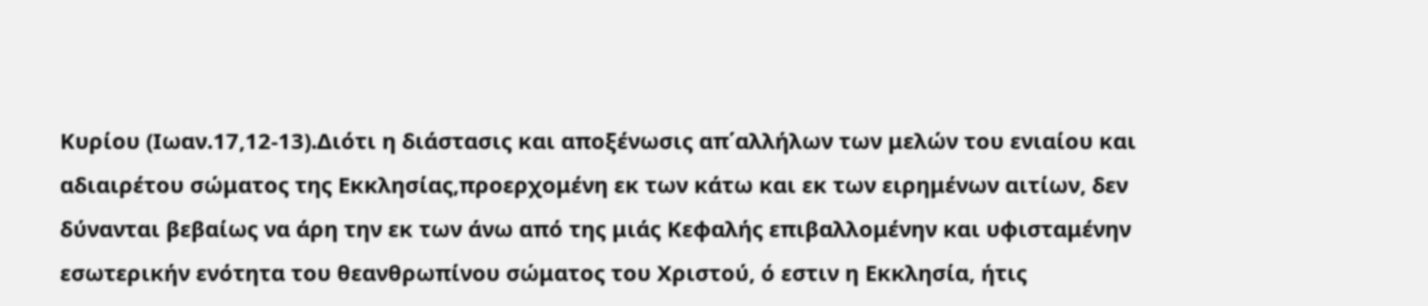Κυρίου (Ιωαν.17,12-13).Διότι η διάστασις και αποξένωσις απ΄αλλήλων των μελών του ενιαίου και αδιαιρέτου σώματος της Εκκλησίας,προερχομένη εκ των κάτω και εκ των ειρημένων αιτίων, δεν δύνανται βεβαίως να άρη την εκ των άνω από της μιάς Κεφαλής επιβαλλομένην και υφισταμένην εσωτερικήν ενότητα του θεανθρωπίνου σώματος του Χριστού, ό εστιν η Εκκλησία, ήτις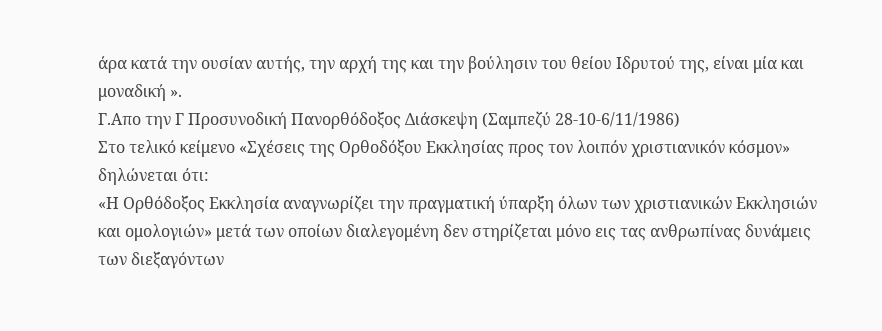άρα κατά την ουσίαν αυτής, την αρχή της και την βούλησιν του θείου Ιδρυτού της, είναι μία και μοναδική ».
Γ.Απο την Γ Προσυνοδική Πανορθόδοξος Διάσκεψη (Σαμπεζύ 28-10-6/11/1986)
Στο τελικό κείμενο «Σχέσεις της Ορθοδόξου Εκκλησίας προς τον λοιπόν χριστιανικόν κόσμον» δηλώνεται ότι:
«Η Ορθόδοξος Εκκλησία αναγνωρίζει την πραγματική ύπαρξη όλων των χριστιανικών Εκκλησιών και ομολογιών» μετά των οποίων διαλεγομένη δεν στηρίζεται μόνο εις τας ανθρωπίνας δυνάμεις των διεξαγόντων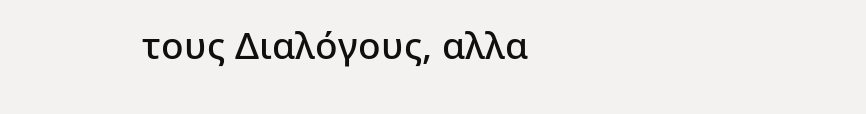τους Διαλόγους, αλλα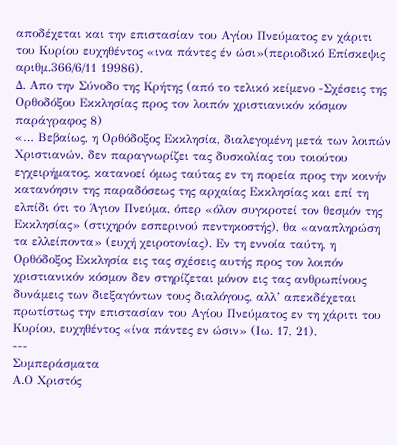αποδέχεται και την επιστασίαν του Αγίου Πνεύματος εν χάριτι του Κυρίου ευχηθέντος «ινα πάντες έν ώσι»(περιοδικό Επίσκεψις αριθμ.366/6/11 19986).
Δ. Απο την Σύνοδο της Κρήτης (από το τελικό κείμενο -Σχέσεις της Ορθοδόξου Εκκλησίας προς τον λοιπόν χριστιανικόν κόσμον παράγραφος 8)
«… Βεβαίως, η Ορθόδοξος Εκκλησία, διαλεγομένη μετά των λοιπών Χριστιανών, δεν παραγνωρίζει τας δυσκολίας του τοιούτου εγχειρήματος, κατανοεί όμως ταύτας εν τη πορεία προς την κοινήν κατανόησιν της παραδόσεως της αρχαίας Εκκλησίας και επί τη ελπίδι ότι το Άγιον Πνεύμα, όπερ «όλον συγκροτεί τον θεσμόν της Εκκλησίας» (στιχηρόν εσπερινού πεντηκοστής), θα «αναπληρώση τα ελλείποντα» (ευχή χειροτονίας). Εν τη εννοία ταύτη, η Ορθόδοξος Εκκλησία εις τας σχέσεις αυτής προς τον λοιπόν χριστιανικόν κόσμον δεν στηρίζεται μόνον εις τας ανθρωπίνους δυνάμεις των διεξαγόντων τους διαλόγους, αλλ’ απεκδέχεται πρωτίστως την επιστασίαν του Αγίου Πνεύματος εν τη χάριτι του Κυρίου, ευχηθέντος «ίνα πάντες εν ώσιν» (Ιω. 17, 21).
---
Συμπεράσματα
Α.Ο Χριστός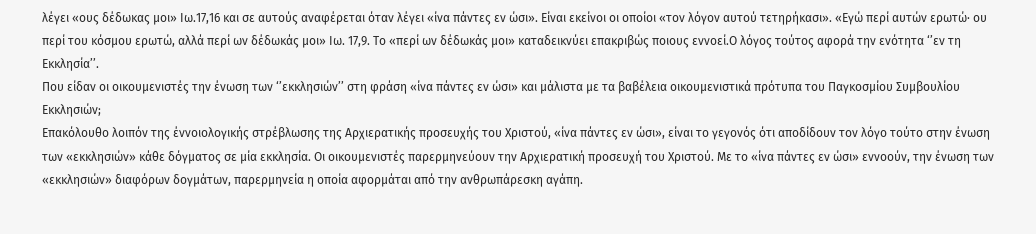λέγει «ους δέδωκας μοι» Ιω.17,16 και σε αυτούς αναφέρεται όταν λέγει «ίνα πάντες εν ώσι». Είναι εκείνοι οι οποίοι «τον λόγον αυτού τετηρήκασι». «Εγώ περί αυτών ερωτώ· ου περί του κόσμου ερωτώ, αλλά περί ων δέδωκάς μοι» Ιω. 17,9. Το «περί ων δέδωκάς μοι» καταδεικνύει επακριβώς ποιους εννοεί.Ο λόγος τούτος αφορά την ενότητα ‘’εν τη Εκκλησία’’.
Που είδαν οι οικουμενιστές την ένωση των ‘’εκκλησιών’’ στη φράση «ίνα πάντες εν ώσι» και μάλιστα με τα βαβέλεια οικουμενιστικά πρότυπα του Παγκοσμίου Συμβουλίου Εκκλησιών;
Επακόλουθο λοιπόν της έννοιολογικής στρέβλωσης της Αρχιερατικής προσευχής του Χριστού, «ίνα πάντες εν ώσι», είναι το γεγονός ότι αποδίδουν τον λόγο τούτο στην ένωση των «εκκλησιών» κάθε δόγματος σε μία εκκλησία. Οι οικουμενιστές παρερμηνεύουν την Αρχιερατική προσευχή του Χριστού. Με το «ίνα πάντες εν ώσι» εννοούν, την ένωση των «εκκλησιών» διαφόρων δογμάτων, παρερμηνεία η οποία αφορμάται από την ανθρωπάρεσκη αγάπη.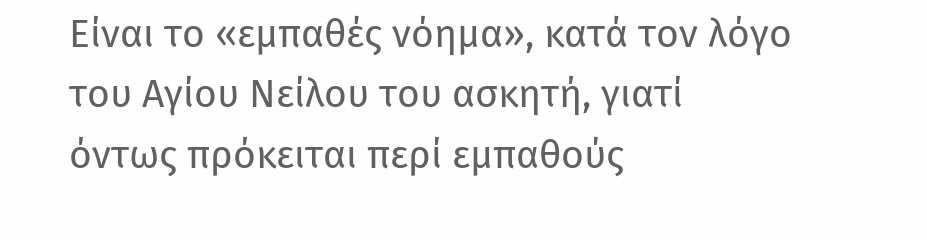Είναι το «εμπαθές νόημα», κατά τον λόγο του Αγίου Νείλου του ασκητή, γιατί όντως πρόκειται περί εμπαθούς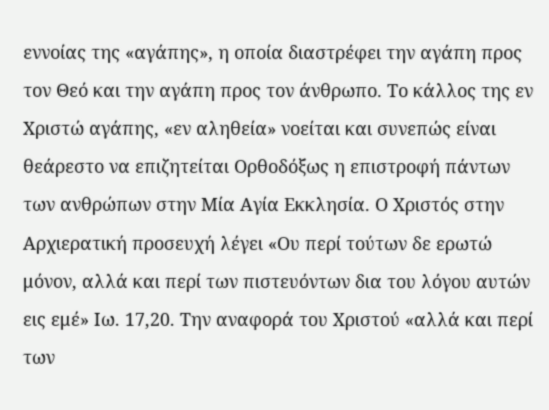εννοίας της «αγάπης», η οποία διαστρέφει την αγάπη προς τον Θεό και την αγάπη προς τον άνθρωπο. Το κάλλος της εν Χριστώ αγάπης, «εν αληθεία» νοείται και συνεπώς είναι θεάρεστο να επιζητείται Ορθοδόξως η επιστροφή πάντων των ανθρώπων στην Μία Αγία Εκκλησία. Ο Χριστός στην Αρχιερατική προσευχή λέγει «Ου περί τούτων δε ερωτώ μόνον, αλλά και περί των πιστευόντων δια του λόγου αυτών εις εμέ» Ιω. 17,20. Την αναφορά του Χριστού «αλλά και περί των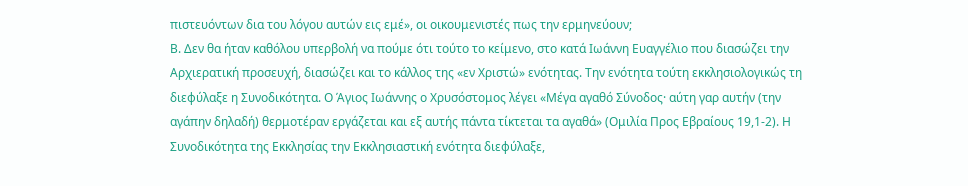πιστευόντων δια του λόγου αυτών εις εμέ», οι οικουμενιστές πως την ερμηνεύουν;
Β. Δεν θα ήταν καθόλου υπερβολή να πούμε ότι τούτο το κείμενο, στο κατά Ιωάννη Ευαγγέλιο που διασώζει την Αρχιερατική προσευχή, διασώζει και το κάλλος της «εν Χριστώ» ενότητας. Την ενότητα τούτη εκκλησιολογικώς τη διεφύλαξε η Συνοδικότητα. Ο Άγιος Ιωάννης ο Χρυσόστομος λέγει «Μέγα αγαθό Σύνοδος· αύτη γαρ αυτήν (την αγάπην δηλαδή) θερμοτέραν εργάζεται και εξ αυτής πάντα τίκτεται τα αγαθά» (Ομιλία Προς Εβραίους 19,1-2). Η Συνοδικότητα της Εκκλησίας την Εκκλησιαστική ενότητα διεφύλαξε,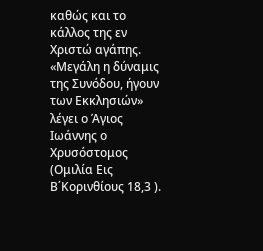καθώς και το κάλλος της εν Χριστώ αγάπης. «Μεγάλη η δύναμις της Συνόδου, ήγουν των Εκκλησιών» λέγει ο Άγιος Ιωάννης ο Χρυσόστομος (Ομιλία Εις Β΄Κορινθίους 18,3 ).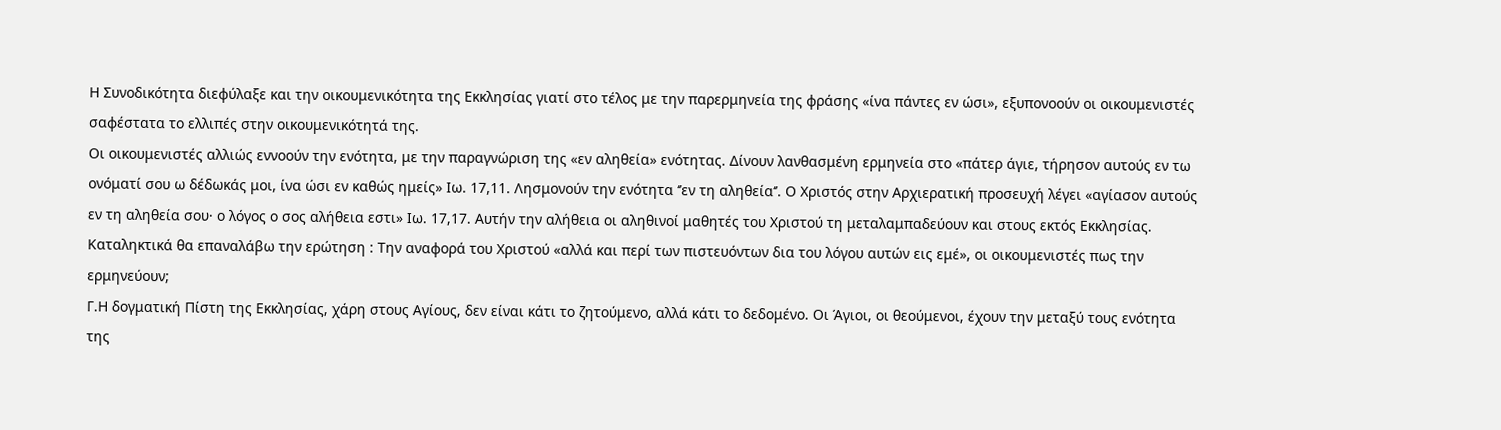Η Συνοδικότητα διεφύλαξε και την οικουμενικότητα της Εκκλησίας γιατί στο τέλος με την παρερμηνεία της φράσης «ίνα πάντες εν ώσι», εξυπονοούν οι οικουμενιστές σαφέστατα το ελλιπές στην οικουμενικότητά της.
Οι οικουμενιστές αλλιώς εννοούν την ενότητα, με την παραγνώριση της «εν αληθεία» ενότητας. Δίνουν λανθασμένη ερμηνεία στο «πάτερ άγιε, τήρησον αυτούς εν τω ονόματί σου ω δέδωκάς μοι, ίνα ώσι εν καθώς ημείς» Ιω. 17,11. Λησμονούν την ενότητα ‘’εν τη αληθεία‘’. Ο Χριστός στην Αρχιερατική προσευχή λέγει «αγίασον αυτούς εν τη αληθεία σου· ο λόγος ο σος αλήθεια εστι» Ιω. 17,17. Αυτήν την αλήθεια οι αληθινοί μαθητές του Χριστού τη μεταλαμπαδεύουν και στους εκτός Εκκλησίας. Καταληκτικά θα επαναλάβω την ερώτηση : Την αναφορά του Χριστού «αλλά και περί των πιστευόντων δια του λόγου αυτών εις εμέ», οι οικουμενιστές πως την ερμηνεύουν;
Γ.Η δογματική Πίστη της Εκκλησίας, χάρη στους Αγίους, δεν είναι κάτι το ζητούμενο, αλλά κάτι το δεδομένο. Οι Άγιοι, οι θεούμενοι, έχουν την μεταξύ τους ενότητα της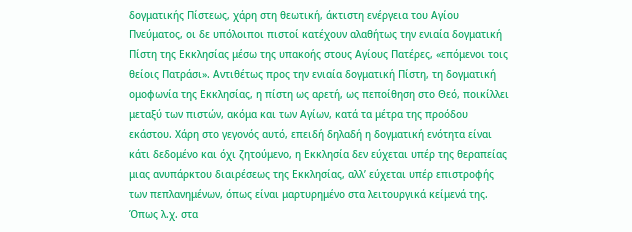δογματικής Πίστεως, χάρη στη θεωτική, άκτιστη ενέργεια του Αγίου Πνεύματος, οι δε υπόλοιποι πιστοί κατέχουν αλαθήτως την ενιαία δογματική Πίστη της Εκκλησίας μέσω της υπακοής στους Αγίους Πατέρες, «επόμενοι τοις θείοις Πατράσι». Αντιθέτως προς την ενιαία δογματική Πίστη, τη δογματική ομοφωνία της Εκκλησίας, η πίστη ως αρετή, ως πεποίθηση στο Θεό, ποικίλλει μεταξύ των πιστών, ακόμα και των Αγίων, κατά τα μέτρα της προόδου εκάστου. Χάρη στο γεγονός αυτό, επειδή δηλαδή η δογματική ενότητα είναι κάτι δεδομένο και όχι ζητούμενο, η Εκκλησία δεν εύχεται υπέρ της θεραπείας μιας ανυπάρκτου διαιρέσεως της Εκκλησίας, αλλ’ εύχεται υπέρ επιστροφής των πεπλανημένων, όπως είναι μαρτυρημένο στα λειτουργικά κείμενά της. Όπως λ.χ. στα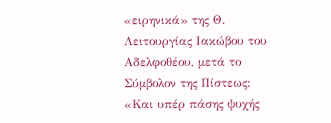«ειρηνικά» της Θ. Λειτουργίας Ιακώβου του Αδελφοθέου, μετά το Σύμβολον της Πίστεως: «Και υπέρ πάσης ψυχής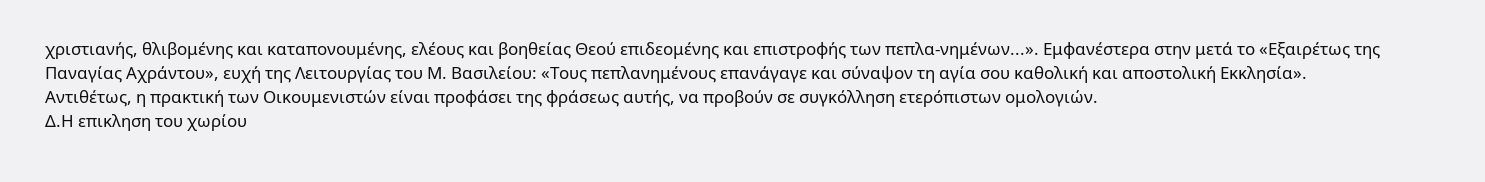χριστιανής, θλιβομένης και καταπονουμένης, ελέους και βοηθείας Θεού επιδεομένης και επιστροφής των πεπλα-νημένων...». Εμφανέστερα στην μετά το «Εξαιρέτως της Παναγίας Αχράντου», ευχή της Λειτουργίας του Μ. Βασιλείου: «Τους πεπλανημένους επανάγαγε και σύναψον τη αγία σου καθολική και αποστολική Εκκλησία».
Αντιθέτως, η πρακτική των Οικουμενιστών είναι προφάσει της φράσεως αυτής, να προβούν σε συγκόλληση ετερόπιστων ομολογιών.
Δ.Η επικληση του χωρίου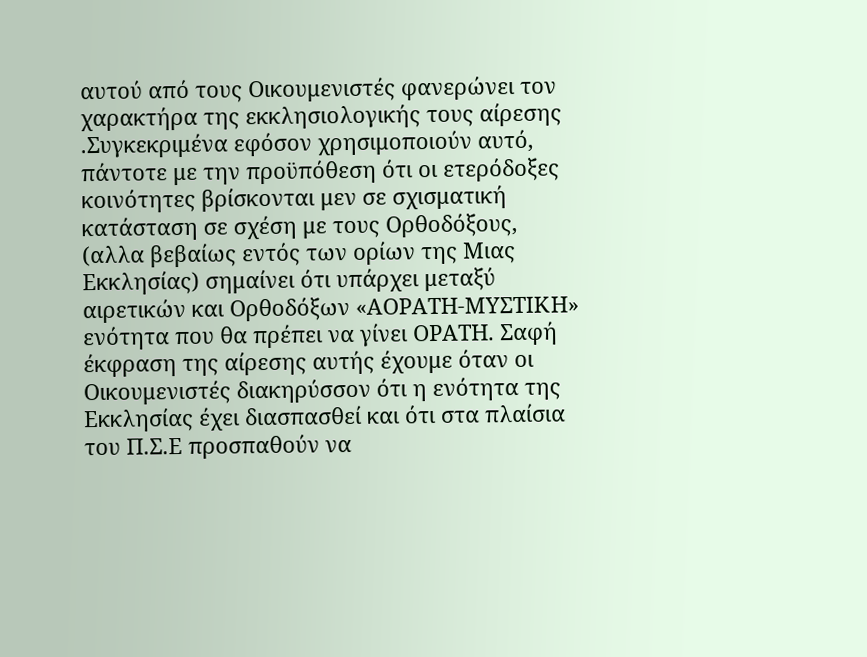αυτού από τους Οικουμενιστές φανερώνει τον χαρακτήρα της εκκλησιολογικής τους αίρεσης .Συγκεκριμένα εφόσον χρησιμοποιούν αυτό, πάντοτε με την προϋπόθεση ότι οι ετερόδοξες κοινότητες βρίσκονται μεν σε σχισματική κατάσταση σε σχέση με τους Ορθοδόξους, (αλλα βεβαίως εντός των ορίων της Μιας Εκκλησίας) σημαίνει ότι υπάρχει μεταξύ αιρετικών και Ορθοδόξων «ΑΟΡΑΤΗ-ΜΥΣΤΙΚΗ» ενότητα που θα πρέπει να γίνει ΟΡΑΤΗ. Σαφή έκφραση της αίρεσης αυτής έχουμε όταν οι Οικουμενιστές διακηρύσσον ότι η ενότητα της Εκκλησίας έχει διασπασθεί και ότι στα πλαίσια του Π.Σ.Ε προσπαθούν να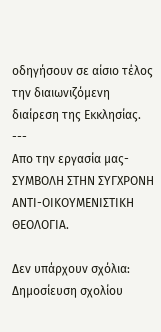οδηγήσουν σε αίσιο τέλος την διαιωνιζόμενη διαίρεση της Εκκλησίας.
---
Απο την εργασία μας-ΣΥΜΒΟΛΗ ΣΤΗΝ ΣΥΓΧΡΟΝΗ ΑΝΤΙ-ΟΙΚΟΥΜΕΝΙΣΤΙΚΗ ΘΕΟΛΟΓΙΑ.

Δεν υπάρχουν σχόλια:
Δημοσίευση σχολίου